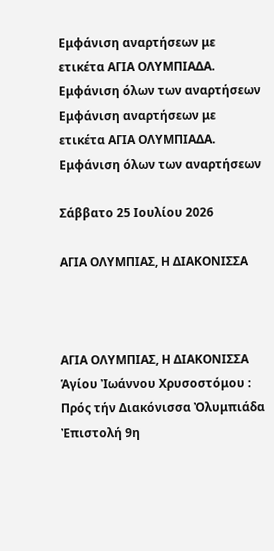Εμφάνιση αναρτήσεων με ετικέτα ΑΓΙΑ ΟΛΥΜΠΙΑΔΑ. Εμφάνιση όλων των αναρτήσεων
Εμφάνιση αναρτήσεων με ετικέτα ΑΓΙΑ ΟΛΥΜΠΙΑΔΑ. Εμφάνιση όλων των αναρτήσεων

Σάββατο 25 Ιουλίου 2026

ΑΓΙΑ ΟΛΥMΠΙΑΣ, Η ΔΙΑΚΟΝΙΣΣΑ



ΑΓΙΑ ΟΛΥMΠΙΑΣ, Η ΔΙΑΚΟΝΙΣΣΑ
Ἁγίου Ἰωάννου Χρυσοστόμου : Πρός τήν Διακόνισσα Ὀλυμπιάδα Ἐπιστολή 9η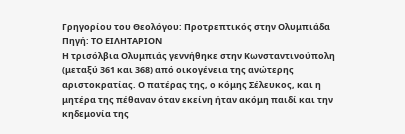Γρηγορίου του Θεολόγου: Προτρεπτικός στην Ολυμπιάδα
Πηγή: ΤΟ ΕΙΛΗΤΑΡΙΟΝ
Η τρισόλβια Ολυμπιάς γεννήθηκε στην Κωνσταντινούπολη (μεταξύ 361 και 368) από οικογένεια της ανώτερης αριστοκρατίας. Ο πατέρας της, ο κόμης Σέλευκος, και η μητέρα της πέθαναν όταν εκείνη ήταν ακόμη παιδί και την κηδεμονία της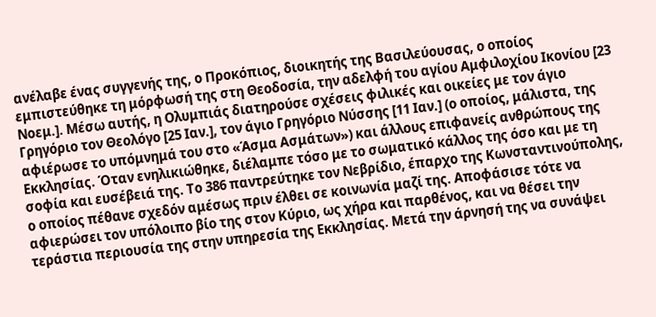ανέλαβε ένας συγγενής της, ο Προκόπιος, διοικητής της Βασιλεύουσας, ο οποίος εμπιστεύθηκε τη μόρφωσή της στη Θεοδοσία, την αδελφή του αγίου Αμφιλοχίου Ικονίου [23 Νοεμ.]. Μέσω αυτής, η Ολυμπιάς διατηρούσε σχέσεις φιλικές και οικείες με τον άγιο Γρηγόριο τον Θεολόγο [25 Ιαν.], τον άγιο Γρηγόριο Νύσσης [11 Ιαν.] (ο οποίος, μάλιστα, της αφιέρωσε το υπόμνημά του στο «Άσμα Ασμάτων») και άλλους επιφανείς ανθρώπους της Εκκλησίας. Όταν ενηλικιώθηκε, διέλαμπε τόσο με το σωματικό κάλλος της όσο και με τη σοφία και ευσέβειά της. Το 386 παντρεύτηκε τον Νεβρίδιο, έπαρχο της Κωνσταντινούπολης, ο οποίος πέθανε σχεδόν αμέσως πριν έλθει σε κοινωνία μαζί της. Αποφάσισε τότε να αφιερώσει τον υπόλοιπο βίο της στον Κύριο, ως χήρα και παρθένος, και να θέσει την τεράστια περιουσία της στην υπηρεσία της Εκκλησίας. Μετά την άρνησή της να συνάψει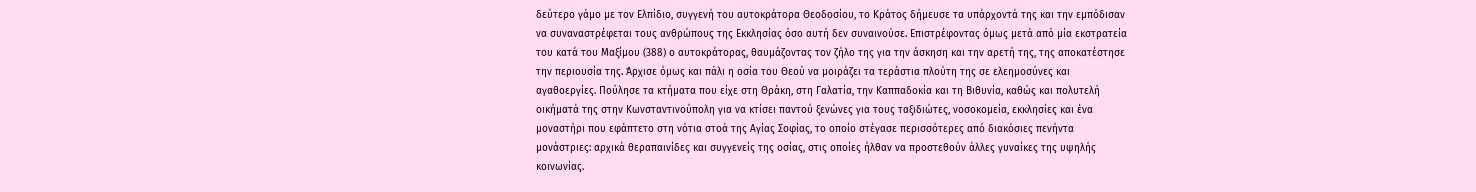δεύτερο γάμο με τον Ελπίδιο, συγγενή του αυτοκράτορα Θεοδοσίου, το Κράτος δήμευσε τα υπάρχοντά της και την εμπόδισαν να συναναστρέφεται τους ανθρώπους της Εκκλησίας όσο αυτή δεν συναινούσε. Επιστρέφοντας όμως μετά από μία εκστρατεία του κατά του Μαξίμου (388) ο αυτοκράτορας, θαυμάζοντας τον ζήλο της για την άσκηση και την αρετή της, της αποκατέστησε την περιουσία της. Άρχισε όμως και πάλι η οσία του Θεού να μοιράζει τα τεράστια πλούτη της σε ελεημοσύνες και αγαθοεργίες. Πούλησε τα κτήματα που είχε στη Θράκη, στη Γαλατία, την Καππαδοκία και τη Βιθυνία, καθώς και πολυτελή οικήματά της στην Κωνσταντινούπολη για να κτίσει παντού ξενώνες για τους ταξιδιώτες, νοσοκομεία, εκκλησίες και ένα μοναστήρι που εφάπτετο στη νότια στοά της Αγίας Σοφίας, το οποίο στέγασε περισσότερες από διακόσιες πενήντα μονάστριες: αρχικά θεραπαινίδες και συγγενείς της οσίας, στις οποίες ήλθαν να προστεθούν άλλες γυναίκες της υψηλής κοινωνίας.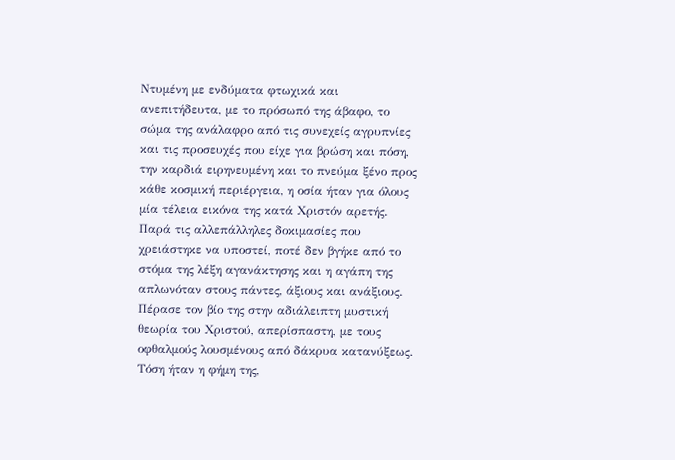Ντυμένη με ενδύματα φτωχικά και ανεπιτήδευτα, με το πρόσωπό της άβαφο, το σώμα της ανάλαφρο από τις συνεχείς αγρυπνίες και τις προσευχές που είχε για βρώση και πόση, την καρδιά ειρηνευμένη και το πνεύμα ξένο προς κάθε κοσμική περιέργεια, η οσία ήταν για όλους μία τέλεια εικόνα της κατά Χριστόν αρετής. Παρά τις αλλεπάλληλες δοκιμασίες που χρειάστηκε να υποστεί, ποτέ δεν βγήκε από το στόμα της λέξη αγανάκτησης και η αγάπη της απλωνόταν στους πάντες, άξιους και ανάξιους. Πέρασε τον βίο της στην αδιάλειπτη μυστική θεωρία του Χριστού, απερίσπαστη, με τους οφθαλμούς λουσμένους από δάκρυα κατανύξεως. Τόση ήταν η φήμη της,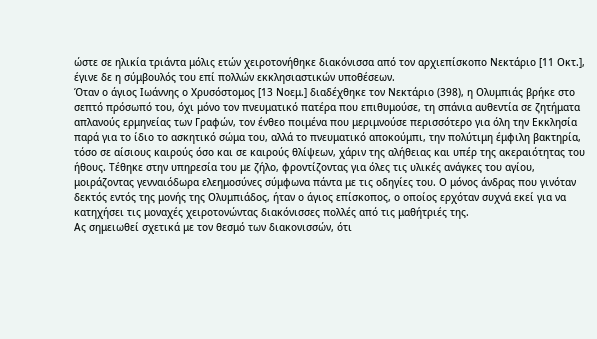ώστε σε ηλικία τριάντα μόλις ετών χειροτονήθηκε διακόνισσα από τον αρχιεπίσκοπο Νεκτάριο [11 Οκτ.], έγινε δε η σύμβουλός του επί πολλών εκκλησιαστικών υποθέσεων.
Όταν ο άγιος Ιωάννης ο Χρυσόστομος [13 Νοεμ.] διαδέχθηκε τον Νεκτάριο (398), η Ολυμπιάς βρήκε στο σεπτό πρόσωπό του, όχι μόνο τον πνευματικό πατέρα που επιθυμούσε, τη σπάνια αυθεντία σε ζητήματα απλανούς ερμηνείας των Γραφών, τον ένθεο ποιμένα που μεριμνούσε περισσότερο για όλη την Εκκλησία παρά για το ίδιο το ασκητικό σώμα του, αλλά το πνευματικό αποκούμπι, την πολύτιμη έμφιλη βακτηρία, τόσο σε αίσιους καιρούς όσο και σε καιρούς θλίψεων, χάριν της αλήθειας και υπέρ της ακεραιότητας του ήθους. Τέθηκε στην υπηρεσία του με ζήλο, φροντίζοντας για όλες τις υλικές ανάγκες του αγίου, μοιράζοντας γενναιόδωρα ελεημοσύνες σύμφωνα πάντα με τις οδηγίες του. Ο μόνος άνδρας που γινόταν δεκτός εντός της μονής της Ολυμπιάδος, ήταν ο άγιος επίσκοπος, ο οποίος ερχόταν συχνά εκεί για να κατηχήσει τις μοναχές χειροτονώντας διακόνισσες πολλές από τις μαθήτριές της.
Ας σημειωθεί σχετικά με τον θεσμό των διακονισσών, ότι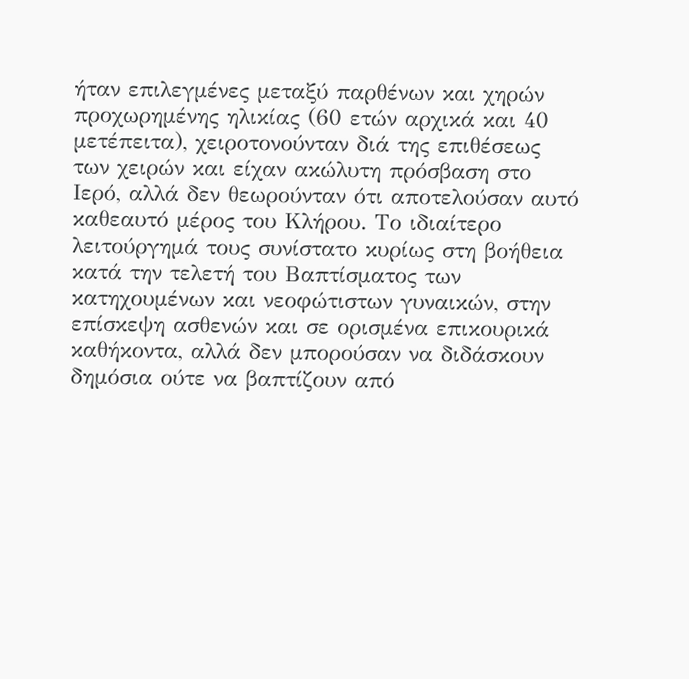ήταν επιλεγμένες μεταξύ παρθένων και χηρών προχωρημένης ηλικίας (60 ετών αρχικά και 40 μετέπειτα), χειροτονούνταν διά της επιθέσεως των χειρών και είχαν ακώλυτη πρόσβαση στο Ιερό, αλλά δεν θεωρούνταν ότι αποτελούσαν αυτό καθεαυτό μέρος του Κλήρου. Το ιδιαίτερο λειτούργημά τους συνίστατο κυρίως στη βοήθεια κατά την τελετή του Βαπτίσματος των κατηχουμένων και νεοφώτιστων γυναικών, στην επίσκεψη ασθενών και σε ορισμένα επικουρικά καθήκοντα, αλλά δεν μπορούσαν να διδάσκουν δημόσια ούτε να βαπτίζουν από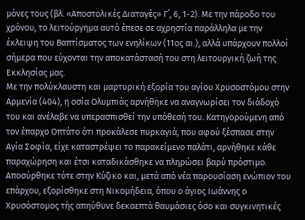μόνες τους (βλ. «Αποστολικές Διαταγές» Γ΄, 6, 1-2). Με την πάροδο του χρόνου, το λειτούργημα αυτό έπεσε σε αχρηστία παράλληλα με την έκλειψη του Βαπτίσματος των ενηλίκων (11ος αι.), αλλά υπάρχουν πολλοί σήμερα που εύχονται την αποκατάστασή του στη λειτουργική ζωή της Εκκλησίας μας.
Με την πολύκλαυστη και μαρτυρική εξορία του αγίου Χρυσοστόμου στην Αρμενία (404), η οσία Ολυμπιάς αρνήθηκε να αναγνωρίσει τον διάδοχό του και ανέλαβε να υπερασπισθεί την υπόθεσή του. Κατηγορούμενη από τον έπαρχο Οπτάτο ότι προκάλεσε πυρκαγιά, που αφού ξέσπασε στην Αγία Σοφία, είχε καταστρέψει το παρακείμενο παλάτι, αρνήθηκε κάθε παραχώρηση και έτσι καταδικάσθηκε να πληρώσει βαρύ πρόστιμο. Αποσύρθηκε τότε στην Κύζικο και, μετά από νέα παρουσίαση ενώπιον του επάρχου, εξορίσθηκε στη Νικομήδεια, όπου ο άγιος Ιωάννης ο Χρυσόστομος τής απηύθυνε δεκαεπτά θαυμάσιες όσο και συγκινητικές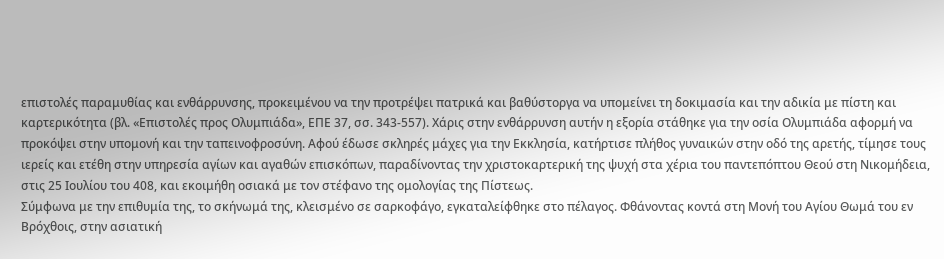επιστολές παραμυθίας και ενθάρρυνσης, προκειμένου να την προτρέψει πατρικά και βαθύστοργα να υπομείνει τη δοκιμασία και την αδικία με πίστη και καρτερικότητα (βλ. «Επιστολές προς Ολυμπιάδα», ΕΠΕ 37, σσ. 343-557). Χάρις στην ενθάρρυνση αυτήν η εξορία στάθηκε για την οσία Ολυμπιάδα αφορμή να προκόψει στην υπομονή και την ταπεινοφροσύνη. Αφού έδωσε σκληρές μάχες για την Εκκλησία, κατήρτισε πλήθος γυναικών στην οδό της αρετής, τίμησε τους ιερείς και ετέθη στην υπηρεσία αγίων και αγαθών επισκόπων, παραδίνοντας την χριστοκαρτερική της ψυχή στα χέρια του παντεπόπτου Θεού στη Νικομήδεια, στις 25 Ιουλίου του 408, και εκοιμήθη οσιακά με τον στέφανο της ομολογίας της Πίστεως.
Σύμφωνα με την επιθυμία της, το σκήνωμά της, κλεισμένο σε σαρκοφάγο, εγκαταλείφθηκε στο πέλαγος. Φθάνοντας κοντά στη Μονή του Αγίου Θωμά του εν Βρόχθοις, στην ασιατική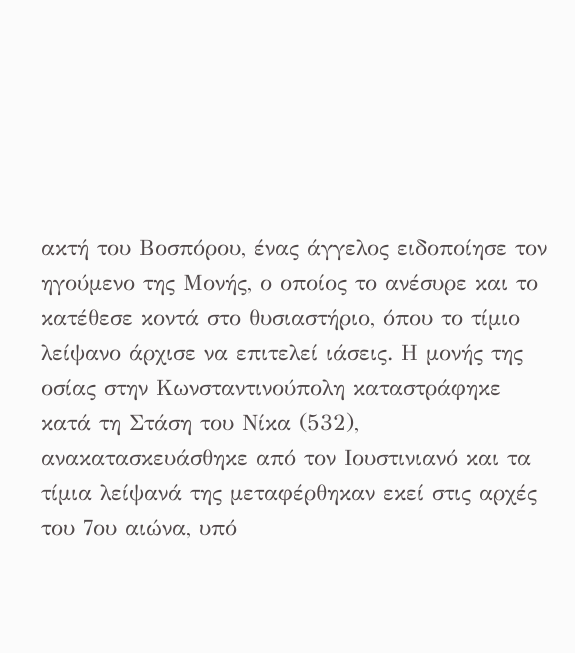ακτή του Βοσπόρου, ένας άγγελος ειδοποίησε τον ηγούμενο της Μονής, ο οποίος το ανέσυρε και το κατέθεσε κοντά στο θυσιαστήριο, όπου το τίμιο λείψανο άρχισε να επιτελεί ιάσεις. Η μονής της οσίας στην Κωνσταντινούπολη καταστράφηκε κατά τη Στάση του Νίκα (532), ανακατασκευάσθηκε από τον Ιουστινιανό και τα τίμια λείψανά της μεταφέρθηκαν εκεί στις αρχές του 7ου αιώνα, υπό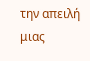την απειλή μιας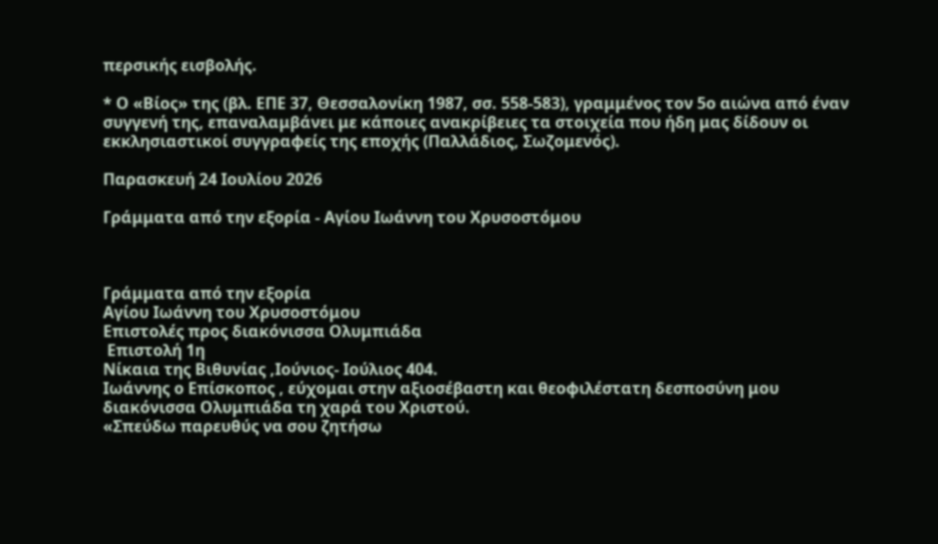περσικής εισβολής.

* Ο «Βίος» της (βλ. ΕΠΕ 37, Θεσσαλονίκη 1987, σσ. 558-583), γραμμένος τον 5ο αιώνα από έναν συγγενή της, επαναλαμβάνει με κάποιες ανακρίβειες τα στοιχεία που ήδη μας δίδουν οι εκκλησιαστικοί συγγραφείς της εποχής (Παλλάδιος, Σωζομενός).

Παρασκευή 24 Ιουλίου 2026

Γράμματα από την εξορία - Αγίου Ιωάννη του Χρυσοστόμου



Γράμματα από την εξορία
Αγίου Ιωάννη του Χρυσοστόμου
Επιστολές προς διακόνισσα Ολυμπιάδα
 Επιστολή 1η
Νίκαια της Βιθυνίας ,Ιούνιος- Ιούλιος 404.
Ιωάννης ο Επίσκοπος , εύχομαι στην αξιοσέβαστη και θεοφιλέστατη δεσποσύνη μου διακόνισσα Ολυμπιάδα τη χαρά του Χριστού.
«Σπεύδω παρευθύς να σου ζητήσω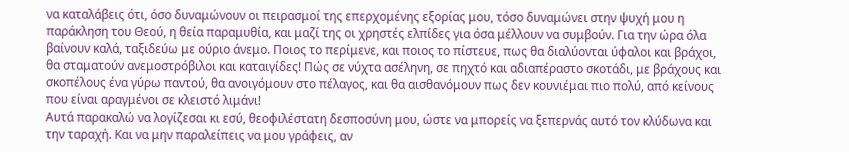να καταλάβεις ότι, όσο δυναμώνουν οι πειρασμοί της επερχομένης εξορίας μου, τόσο δυναμώνει στην ψυχή μου η παράκληση του Θεού, η θεία παραμυθία, και μαζί της οι χρηστές ελπίδες για όσα μέλλουν να συμβούν. Για την ώρα όλα βαίνουν καλά, ταξιδεύω με ούριο άνεμο. Ποιος το περίμενε, και ποιος το πίστευε, πως θα διαλύονται ύφαλοι και βράχοι, θα σταματούν ανεμοστρόβιλοι και καταιγίδες! Πώς σε νύχτα ασέληνη, σε πηχτό και αδιαπέραστο σκοτάδι, με βράχους και σκοπέλους ένα γύρω παντού, θα ανοιγόμουν στο πέλαγος, και θα αισθανόμουν πως δεν κουνιέμαι πιο πολύ, από κείνους που είναι αραγμένοι σε κλειστό λιμάνι!
Αυτά παρακαλώ να λογίζεσαι κι εσύ, θεοφιλέστατη δεσποσύνη μου, ώστε να μπορείς να ξεπερνάς αυτό τον κλύδωνα και την ταραχή. Και να μην παραλείπεις να μου γράφεις, αν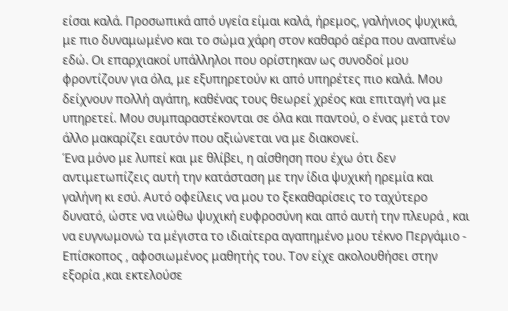είσαι καλά. Προσωπικά από υγεία είμαι καλά, ήρεμος, γαλήνιος ψυχικά, με πιο δυναμωμένο και το σώμα χάρη στον καθαρό αέρα που αναπνέω εδώ. Οι επαρχιακοί υπάλληλοι που ορίστηκαν ως συνοδοί μου φροντίζουν για όλα, με εξυπηρετούν κι από υπηρέτες πιο καλά. Μου δείχνουν πολλή αγάπη, καθένας τους θεωρεί χρέος και επιταγή να με υπηρετεί. Μου συμπαραστέκονται σε όλα και παντού, ο ένας μετά τον άλλο μακαρίζει εαυτόν που αξιώνεται να με διακονεί.
Ένα μόνο με λυπεί και με θλίβει, η αίσθηση που έχω ότι δεν αντιμετωπίζεις αυτή την κατάσταση με την ίδια ψυχική ηρεμία και γαλήνη κι εσύ. Αυτό οφείλεις να μου το ξεκαθαρίσεις το ταχύτερο δυνατό, ώστε να νιώθω ψυχική ευφροσύνη και από αυτή την πλευρά , και να ευγνωμονώ τα μέγιστα το ιδιαίτερα αγαπημένο μου τέκνο Περγάμιο - Επίσκοπος , αφοσιωμένος μαθητής του. Τον είχε ακολουθήσει στην εξορία ,και εκτελούσε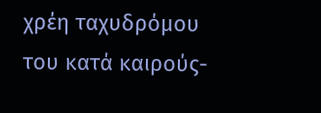χρέη ταχυδρόμου του κατά καιρούς-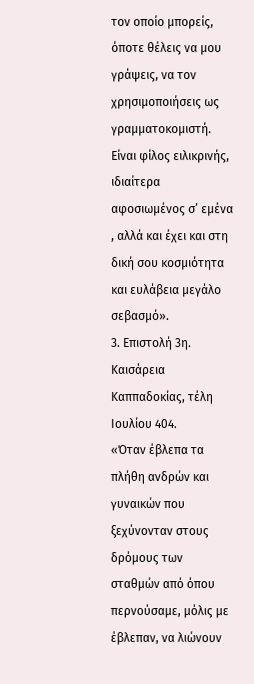τον οποίο μπορείς, όποτε θέλεις να μου γράψεις, να τον χρησιμοποιήσεις ως γραμματοκομιστή. Είναι φίλος ειλικρινής, ιδιαίτερα αφοσιωμένος σ’ εμένα , αλλά και έχει και στη δική σου κοσμιότητα και ευλάβεια μεγάλο σεβασμό».
3. Επιστολή 3η.
Καισάρεια Καππαδοκίας, τέλη Ιουλίου 404.
«Όταν έβλεπα τα πλήθη ανδρών και γυναικών που ξεχύνονταν στους δρόμους των σταθμών από όπου περνούσαμε, μόλις με έβλεπαν, να λιώνουν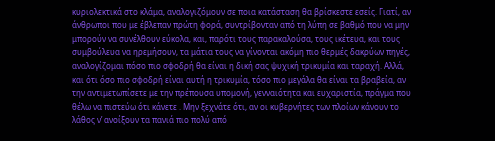κυριολεκτικά στο κλάμα, αναλογιζόμουν σε ποια κατάσταση θα βρίσκεστε εσείς. Γιατί, αν άνθρωποι που με έβλεπαν πρώτη φορά, συντρίβονταν από τη λύπη σε βαθμό που να μην μπορούν να συνέλθουν εύκολα, και, παρότι τους παρακαλούσα, τους ικέτευα, και τους συμβούλευα να ηρεμήσουν, τα μάτια τους να γίνονται ακόμη πιο θερμές δακρύων πηγές, αναλογίζομαι πόσο πιο σφοδρή θα είναι η δική σας ψυχική τρικυμία και ταραχή. Αλλά, και ότι όσο πιο σφοδρή είναι αυτή η τρικυμία, τόσο πιο μεγάλα θα είναι τα βραβεία, αν την αντιμετωπίσετε με την πρέπουσα υπομονή, γενναιότητα και ευχαριστία, πράγμα που θέλω να πιστεύω ότι κάνετε . Μην ξεχνάτε ότι, αν οι κυβερνήτες των πλοίων κάνουν το λάθος ν’ ανοίξουν τα πανιά πιο πολύ από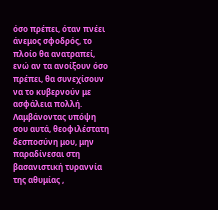όσο πρέπει, όταν πνέει άνεμος σφοδρός, το πλοίο θα ανατραπεί, ενώ αν τα ανοίξουν όσο πρέπει, θα συνεχίσουν να το κυβερνούν με ασφάλεια πολλή.
Λαμβάνοντας υπόψη σου αυτά, θεοφιλέστατη δεσποσύνη μου, μην παραδίνεσαι στη βασανιστική τυραννία της αθυμίας ,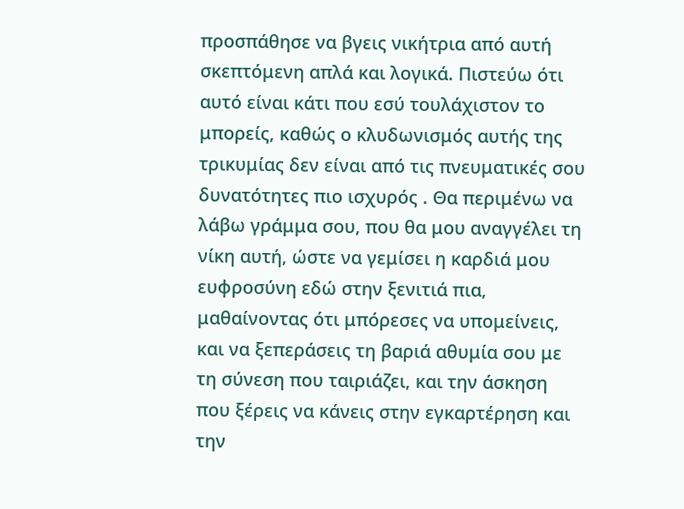προσπάθησε να βγεις νικήτρια από αυτή σκεπτόμενη απλά και λογικά. Πιστεύω ότι αυτό είναι κάτι που εσύ τουλάχιστον το μπορείς, καθώς ο κλυδωνισμός αυτής της τρικυμίας δεν είναι από τις πνευματικές σου δυνατότητες πιο ισχυρός . Θα περιμένω να λάβω γράμμα σου, που θα μου αναγγέλει τη νίκη αυτή, ώστε να γεμίσει η καρδιά μου ευφροσύνη εδώ στην ξενιτιά πια, μαθαίνοντας ότι μπόρεσες να υπομείνεις, και να ξεπεράσεις τη βαριά αθυμία σου με τη σύνεση που ταιριάζει, και την άσκηση που ξέρεις να κάνεις στην εγκαρτέρηση και την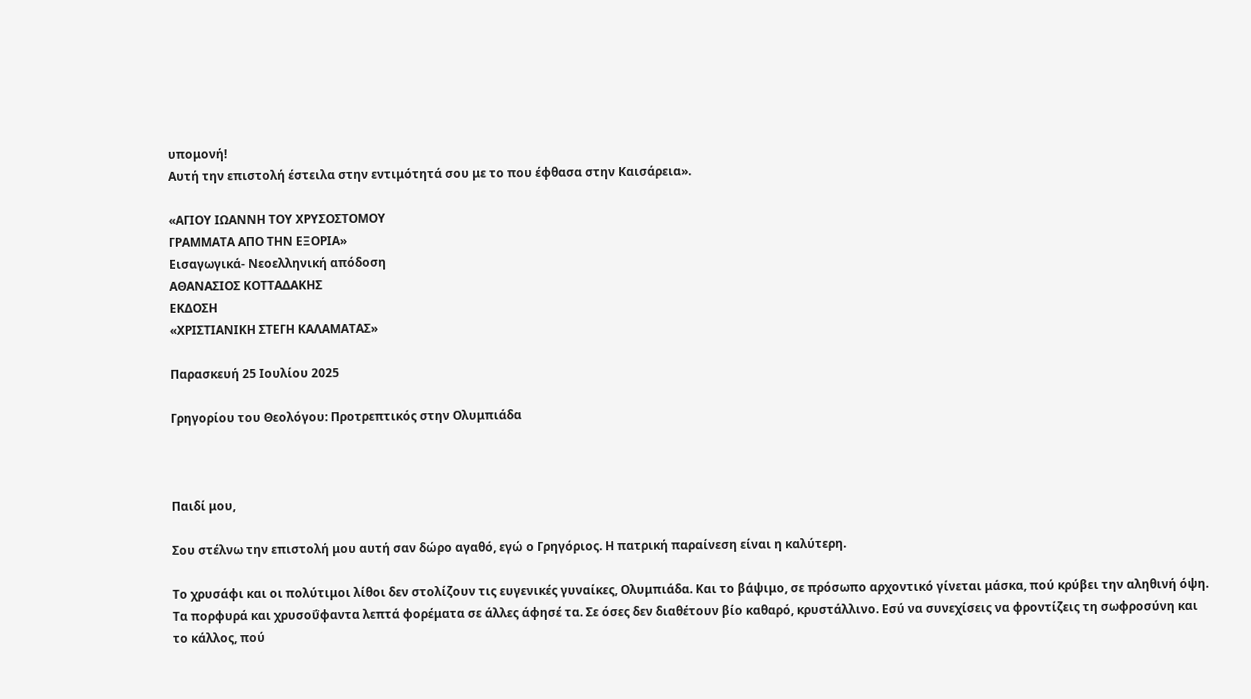υπομονή!
Αυτή την επιστολή έστειλα στην εντιμότητά σου με το που έφθασα στην Καισάρεια».

«ΑΓΙΟΥ ΙΩΑΝΝΗ ΤΟΥ ΧΡΥΣΟΣΤΟΜΟΥ
ΓΡΑΜΜΑΤΑ ΑΠΟ ΤΗΝ ΕΞΟΡΙΑ»
Εισαγωγικά- Νεοελληνική απόδοση
ΑΘΑΝΑΣΙΟΣ ΚΟΤΤΑΔΑΚΗΣ
ΕΚΔΟΣΗ
«ΧΡΙΣΤΙΑΝΙΚΗ ΣΤΕΓΗ ΚΑΛΑΜΑΤΑΣ»

Παρασκευή 25 Ιουλίου 2025

Γρηγορίου του Θεολόγου: Προτρεπτικός στην Ολυμπιάδα



Παιδί μου,

Σου στέλνω την επιστολή μου αυτή σαν δώρο αγαθό, εγώ ο Γρηγόριος. Η πατρική παραίνεση είναι η καλύτερη.

Το χρυσάφι και οι πολύτιμοι λίθοι δεν στολίζουν τις ευγενικές γυναίκες, Ολυμπιάδα. Και το βάψιμο, σε πρόσωπο αρχοντικό γίνεται μάσκα, πού κρύβει την αληθινή όψη. Τα πορφυρά και χρυσοΰφαντα λεπτά φορέματα σε άλλες άφησέ τα. Σε όσες δεν διαθέτουν βίο καθαρό, κρυστάλλινο. Εσύ να συνεχίσεις να φροντίζεις τη σωφροσύνη και το κάλλος, πού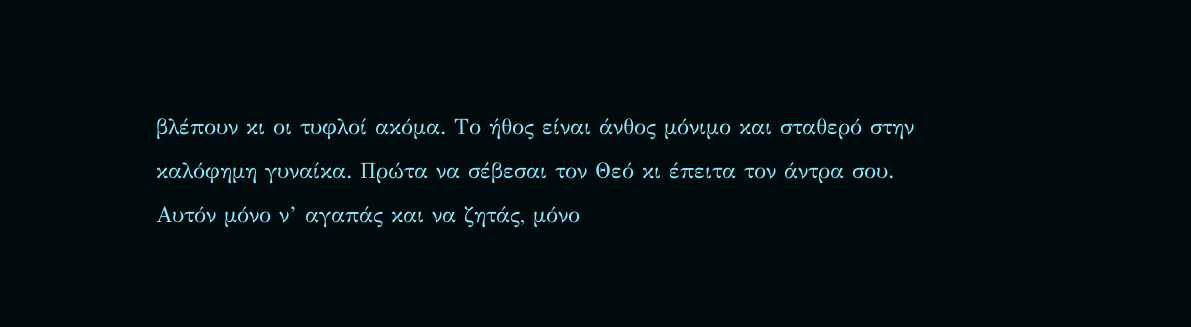βλέπουν κι οι τυφλοί ακόμα. Το ήθος είναι άνθος μόνιμο και σταθερό στην καλόφημη γυναίκα. Πρώτα να σέβεσαι τον Θεό κι έπειτα τον άντρα σου. Αυτόν μόνο ν’ αγαπάς και να ζητάς, μόνο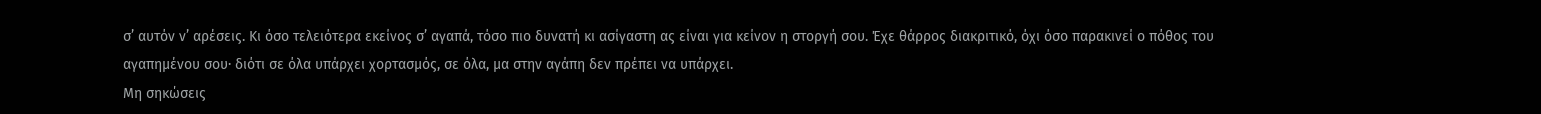σ’ αυτόν ν’ αρέσεις. Κι όσο τελειότερα εκείνος σ’ αγαπά, τόσο πιο δυνατή κι ασίγαστη ας είναι για κείνον η στοργή σου. Έχε θάρρος διακριτικό, όχι όσο παρακινεί ο πόθος του αγαπημένου σου· διότι σε όλα υπάρχει χορτασμός, σε όλα, μα στην αγάπη δεν πρέπει να υπάρχει.
Μη σηκώσεις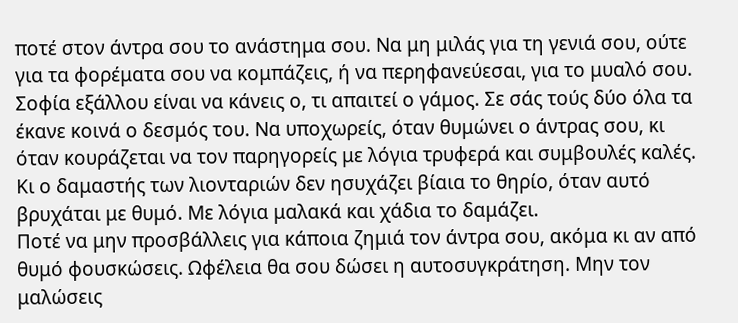ποτέ στον άντρα σου το ανάστημα σου. Να μη μιλάς για τη γενιά σου, ούτε για τα φορέματα σου να κομπάζεις, ή να περηφανεύεσαι, για το μυαλό σου. Σοφία εξάλλου είναι να κάνεις ο, τι απαιτεί ο γάμος. Σε σάς τούς δύο όλα τα έκανε κοινά ο δεσμός του. Να υποχωρείς, όταν θυμώνει ο άντρας σου, κι όταν κουράζεται να τον παρηγορείς με λόγια τρυφερά και συμβουλές καλές. Κι ο δαμαστής των λιονταριών δεν ησυχάζει βίαια το θηρίο, όταν αυτό βρυχάται με θυμό. Με λόγια μαλακά και χάδια το δαμάζει.
Ποτέ να μην προσβάλλεις για κάποια ζημιά τον άντρα σου, ακόμα κι αν από θυμό φουσκώσεις. Ωφέλεια θα σου δώσει η αυτοσυγκράτηση. Μην τον μαλώσεις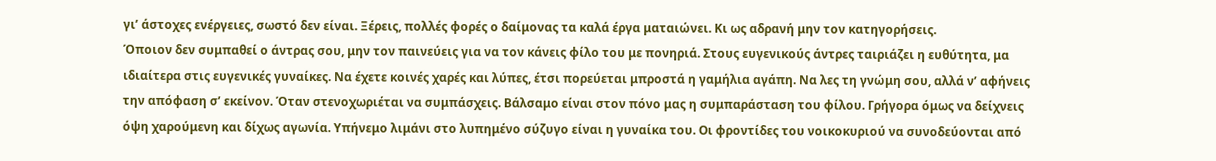γι’ άστοχες ενέργειες, σωστό δεν είναι. Ξέρεις, πολλές φορές ο δαίμονας τα καλά έργα ματαιώνει. Κι ως αδρανή μην τον κατηγορήσεις.
Όποιον δεν συμπαθεί ο άντρας σου, μην τον παινεύεις για να τον κάνεις φίλο του με πονηριά. Στους ευγενικούς άντρες ταιριάζει η ευθύτητα, μα ιδιαίτερα στις ευγενικές γυναίκες. Να έχετε κοινές χαρές και λύπες, έτσι πορεύεται μπροστά η γαμήλια αγάπη. Να λες τη γνώμη σου, αλλά ν’ αφήνεις την απόφαση σ’ εκείνον. Όταν στενοχωριέται να συμπάσχεις. Βάλσαμο είναι στον πόνο μας η συμπαράσταση του φίλου. Γρήγορα όμως να δείχνεις όψη χαρούμενη και δίχως αγωνία. Υπήνεμο λιμάνι στο λυπημένο σύζυγο είναι η γυναίκα του. Οι φροντίδες του νοικοκυριού να συνοδεύονται από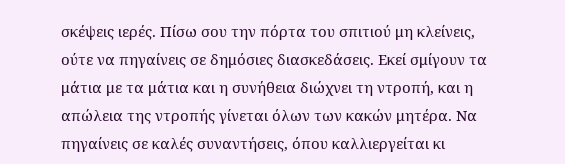σκέψεις ιερές. Πίσω σου την πόρτα του σπιτιού μη κλείνεις, ούτε να πηγαίνεις σε δημόσιες διασκεδάσεις. Εκεί σμίγουν τα μάτια με τα μάτια και η συνήθεια διώχνει τη ντροπή, και η απώλεια της ντροπής γίνεται όλων των κακών μητέρα. Να πηγαίνεις σε καλές συναντήσεις, όπου καλλιεργείται κι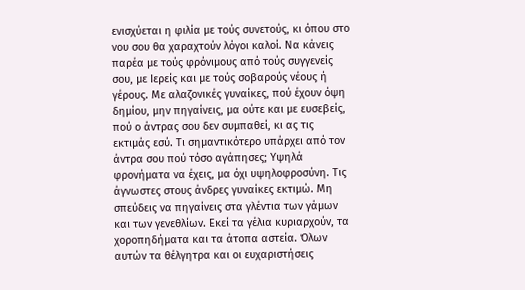ενισχύεται η φιλία με τούς συνετούς, κι όπου στο νου σου θα χαραχτούν λόγοι καλοί. Να κάνεις παρέα με τούς φρόνιμους από τούς συγγενείς σου, με Ιερείς και με τούς σοβαρούς νέους ή γέρους. Με αλαζονικές γυναίκες, πού έχουν όψη δημίου, μην πηγαίνεις, μα ούτε και με ευσεβείς, πού ο άντρας σου δεν συμπαθεί, κι ας τις εκτιμάς εσύ. Τι σημαντικότερο υπάρχει από τον άντρα σου πού τόσο αγάπησες; Υψηλά φρονήματα να έχεις, μα όχι υψηλοφροσύνη. Τις άγνωστες στους άνδρες γυναίκες εκτιμώ. Μη σπεύδεις να πηγαίνεις στα γλέντια των γάμων και των γενεθλίων. Εκεί τα γέλια κυριαρχούν, τα χοροπηδήματα και τα άτοπα αστεία. Όλων αυτών τα θέλγητρα και οι ευχαριστήσεις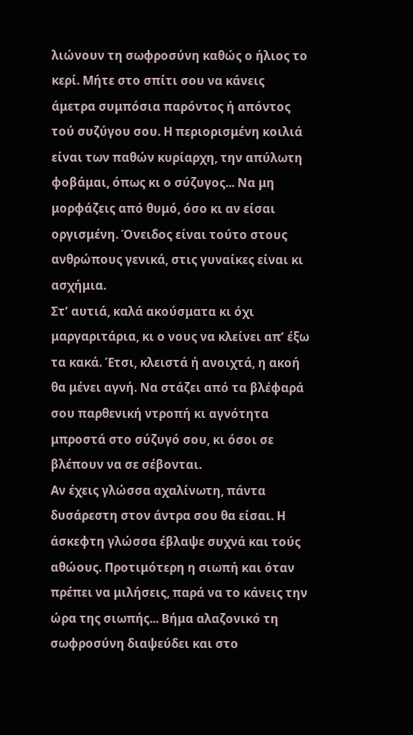λιώνουν τη σωφροσύνη καθώς ο ήλιος το κερί. Μήτε στο σπίτι σου να κάνεις άμετρα συμπόσια παρόντος ή απόντος τού συζύγου σου. Η περιορισμένη κοιλιά είναι των παθών κυρίαρχη, την απύλωτη φοβάμαι, όπως κι ο σύζυγος... Να μη μορφάζεις από θυμό, όσο κι αν είσαι οργισμένη. Όνειδος είναι τούτο στους ανθρώπους γενικά, στις γυναίκες είναι κι ασχήμια.
Στ’ αυτιά, καλά ακούσματα κι όχι μαργαριτάρια, κι ο νους να κλείνει απ’ έξω τα κακά. Έτσι, κλειστά ή ανοιχτά, η ακοή θα μένει αγνή. Να στάζει από τα βλέφαρά σου παρθενική ντροπή κι αγνότητα μπροστά στο σύζυγό σου, κι όσοι σε βλέπουν να σε σέβονται.
Αν έχεις γλώσσα αχαλίνωτη, πάντα δυσάρεστη στον άντρα σου θα είσαι. Η άσκεφτη γλώσσα έβλαψε συχνά και τούς αθώους. Προτιμότερη η σιωπή και όταν πρέπει να μιλήσεις, παρά να το κάνεις την ώρα της σιωπής... Βήμα αλαζονικό τη σωφροσύνη διαψεύδει και στο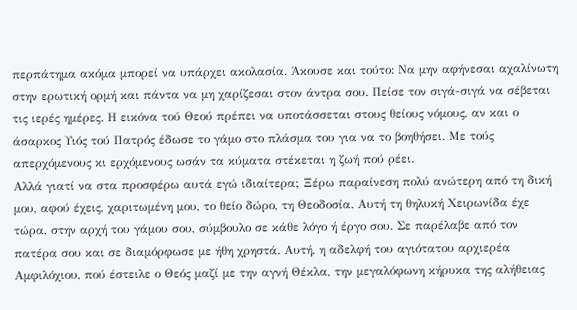περπάτημα ακόμα μπορεί να υπάρχει ακολασία. Άκουσε και τούτο: Να μην αφήνεσαι αχαλίνωτη στην ερωτική ορμή και πάντα να μη χαρίζεσαι στον άντρα σου. Πείσε τον σιγά-σιγά να σέβεται τις ιερές ημέρες. Η εικόνα τού Θεού πρέπει να υποτάσσεται στους θείους νόμους, αν και ο άσαρκος Υιός τού Πατρός έδωσε το γάμο στο πλάσμα του για να το βοηθήσει. Με τούς απερχόμενους κι ερχόμενους ωσάν τα κύματα στέκεται η ζωή πού ρέει.
Αλλά γιατί να στα προσφέρω αυτά εγώ ιδιαίτερα; Ξέρω παραίνεση πολύ ανώτερη από τη δική μου, αφού έχεις, χαριτωμένη μου, το θείο δώρο, τη Θεοδοσία. Αυτή τη θηλυκή Χειρωνίδα έχε τώρα, στην αρχή του γάμου σου, σύμβουλο σε κάθε λόγο ή έργο σου. Σε παρέλαβε από τον πατέρα σου και σε διαμόρφωσε με ήθη χρηστά. Αυτή, η αδελφή του αγιότατου αρχιερέα Αμφιλόχιου, πού έστειλε ο Θεός μαζί με την αγνή Θέκλα, την μεγαλόφωνη κήρυκα της αλήθειας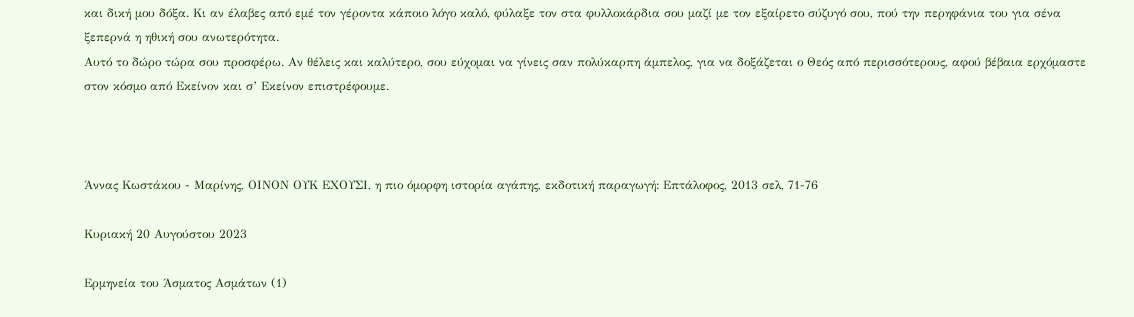και δική μου δόξα. Κι αν έλαβες από εμέ τον γέροντα κάποιο λόγο καλό, φύλαξε τον στα φυλλοκάρδια σου μαζί με τον εξαίρετο σύζυγό σου, πού την περηφάνια του για σένα ξεπερνά η ηθική σου ανωτερότητα.
Αυτό το δώρο τώρα σου προσφέρω. Αν θέλεις και καλύτερο, σου εύχομαι να γίνεις σαν πολύκαρπη άμπελος, για να δοξάζεται ο Θεός από περισσότερους, αφού βέβαια ερχόμαστε στον κόσμο από Εκείνον και σ’ Εκείνον επιστρέφουμε.



Άννας Κωστάκου - Μαρίνης, ΟΙΝΟΝ ΟΥΚ ΕΧΟΥΣΙ, η πιο όμορφη ιστορία αγάπης, εκδοτική παραγωγή: Επτάλοφος, 2013 σελ, 71-76

Κυριακή 20 Αυγούστου 2023

Ερμηνεία του Άσματος Ασμάτων (1)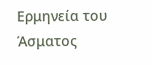Ερμηνεία του Άσματος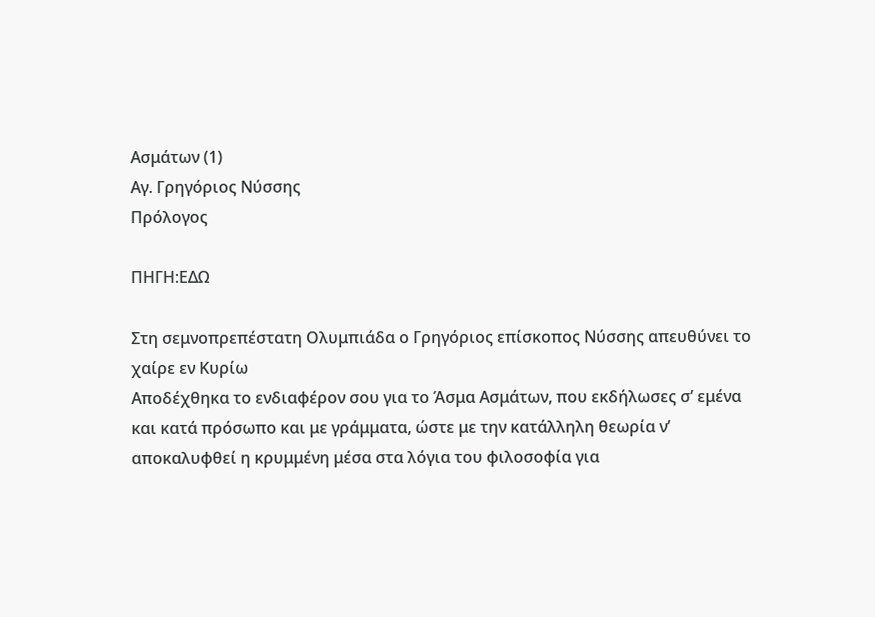Ασμάτων (1)
Αγ. Γρηγόριος Νύσσης
Πρόλογος

ΠΗΓΗ:ΕΔΩ

Στη σεμνοπρεπέστατη Ολυμπιάδα ο Γρηγόριος επίσκοπος Νύσσης απευθύνει το χαίρε εν Κυρίω
Αποδέχθηκα το ενδιαφέρον σου για το Άσμα Ασμάτων, που εκδήλωσες σ’ εμένα και κατά πρόσωπο και με γράμματα, ώστε με την κατάλληλη θεωρία ν’ αποκαλυφθεί η κρυμμένη μέσα στα λόγια του φιλοσοφία για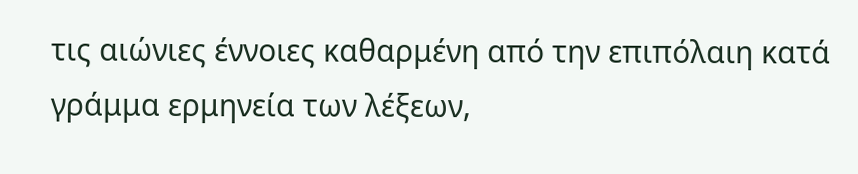τις αιώνιες έννοιες καθαρμένη από την επιπόλαιη κατά γράμμα ερμηνεία των λέξεων,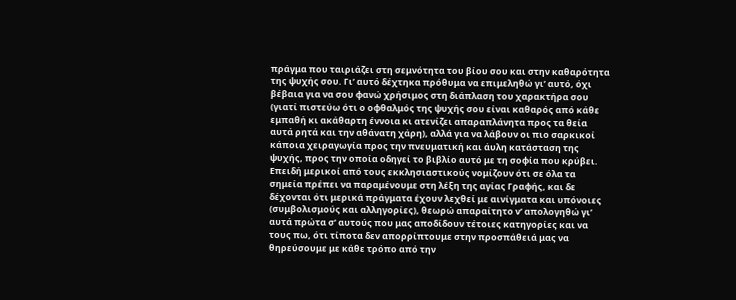πράγμα που ταιριάζει στη σεμνότητα του βίου σου και στην καθαρότητα της ψυχής σου. Γι’ αυτό δέχτηκα πρόθυμα να επιμεληθώ γι’ αυτό, όχι βέβαια για να σου φανώ χρήσιμος στη διάπλαση του χαρακτήρα σου (γιατί πιστεύω ότι ο οφθαλμός της ψυχής σου είναι καθαρός από κάθε εμπαθή κι ακάθαρτη έννοια κι ατενίζει απαραπλάνητα προς τα θεία αυτά ρητά και την αθάνατη χάρη), αλλά για να λάβουν οι πιο σαρκικοί κάποια χειραγωγία προς την πνευματική και άυλη κατάσταση της ψυχής, προς την οποία οδηγεί το βιβλίο αυτό με τη σοφία που κρύβει.
Επειδή μερικοί από τους εκκλησιαστικούς νομίζουν ότι σε όλα τα σημεία πρέπει να παραμένουμε στη λέξη της αγίας Γραφής, και δε δέχονται ότι μερικά πράγματα έχουν λεχθεί με αινίγματα και υπόνοιες (συμβολισμούς και αλληγορίες), θεωρώ απαραίτητο ν’ απολογηθώ γι’ αυτά πρώτα σ’ αυτούς που μας αποδίδουν τέτοιες κατηγορίες και να τους πω, ότι τίποτα δεν απορρίπτουμε στην προσπάθειά μας να θηρεύσουμε με κάθε τρόπο από την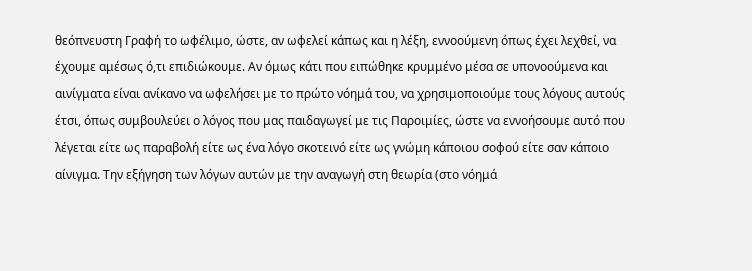θεόπνευστη Γραφή το ωφέλιμο, ώστε, αν ωφελεί κάπως και η λέξη, εννοούμενη όπως έχει λεχθεί, να έχουμε αμέσως ό,τι επιδιώκουμε. Αν όμως κάτι που ειπώθηκε κρυμμένο μέσα σε υπονοούμενα και αινίγματα είναι ανίκανο να ωφελήσει με το πρώτο νόημά του, να χρησιμοποιούμε τους λόγους αυτούς έτσι, όπως συμβουλεύει ο λόγος που μας παιδαγωγεί με τις Παροιμίες, ώστε να εννοήσουμε αυτό που λέγεται είτε ως παραβολή είτε ως ένα λόγο σκοτεινό είτε ως γνώμη κάποιου σοφού είτε σαν κάποιο αίνιγμα. Την εξήγηση των λόγων αυτών με την αναγωγή στη θεωρία (στο νόημά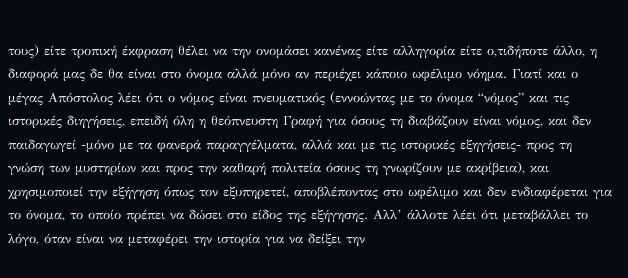τους) είτε τροπική έκφραση θέλει να την ονομάσει κανένας είτε αλληγορία είτε ο,τιδήποτε άλλο, η διαφορά μας δε θα είναι στο όνομα αλλά μόνο αν περιέχει κάποιο ωφέλιμο νόημα. Γιατί και ο μέγας Απόστολος λέει ότι ο νόμος είναι πνευματικός (εννοώντας με το όνομα “νόμος” και τις ιστορικές διηγήσεις, επειδή όλη η θεόπνευστη Γραφή για όσους τη διαβάζουν είναι νόμος, και δεν παιδαγωγεί -μόνο με τα φανερά παραγγέλματα, αλλά και με τις ιστορικές εξηγήσεις- προς τη γνώση των μυστηρίων και προς την καθαρή πολιτεία όσους τη γνωρίζουν με ακρίβεια), και χρησιμοποιεί την εξήγηση όπως τον εξυπηρετεί, αποβλέποντας στο ωφέλιμο και δεν ενδιαφέρεται για το όνομα, το οποίο πρέπει να δώσει στο είδος της εξήγησης. Αλλ’ άλλοτε λέει ότι μεταβάλλει το λόγο, όταν είναι να μεταφέρει την ιστορία για να δείξει την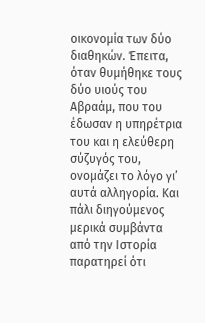οικονομία των δύο διαθηκών. Έπειτα, όταν θυμήθηκε τους δύο υιούς του Αβραάμ, που του έδωσαν η υπηρέτρια του και η ελεύθερη σύζυγός του, ονομάζει το λόγο γι’ αυτά αλληγορία. Και πάλι διηγούμενος μερικά συμβάντα από την Ιστορία παρατηρεί ότι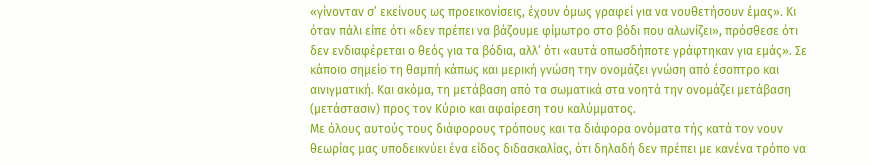«γίνονταν σ’ εκείνους ως προεικονίσεις, έχουν όμως γραφεί για να νουθετήσουν έμας». Κι όταν πάλι είπε ότι «δεν πρέπει να βάζουμε φίμωτρο στο βόδι που αλωνίζει», πρόσθεσε ότι δεν ενδιαφέρεται ο θεός για τα βόδια, αλλ’ ότι «αυτά οπωσδήποτε γράφτηκαν για εμάς». Σε κάποιο σημείο τη θαμπή κάπως και μερική γνώση την ονομάζει γνώση από έσοπτρο και αινιγματική. Και ακόμα, τη μετάβαση από τα σωματικά στα νοητά την ονομάζει μετάβαση (μετάστασιν) προς τον Κύριο και αφαίρεση του καλύμματος.
Με όλους αυτούς τους διάφορους τρόπους και τα διάφορα ονόματα τής κατά τον νουν θεωρίας μας υποδεικνύει ένα είδος διδασκαλίας, ότι δηλαδή δεν πρέπει με κανένα τρόπο να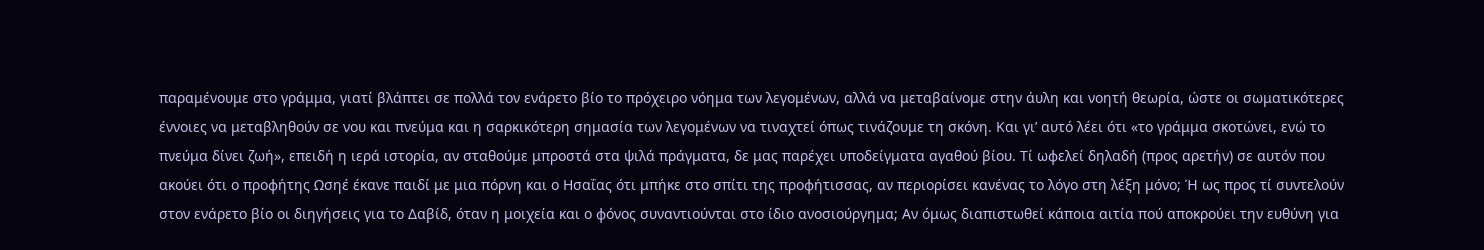παραμένουμε στο γράμμα, γιατί βλάπτει σε πολλά τον ενάρετο βίο το πρόχειρο νόημα των λεγομένων, αλλά να μεταβαίνομε στην άυλη και νοητή θεωρία, ώστε οι σωματικότερες έννοιες να μεταβληθούν σε νου και πνεύμα και η σαρκικότερη σημασία των λεγομένων να τιναχτεί όπως τινάζουμε τη σκόνη. Και γι’ αυτό λέει ότι «το γράμμα σκοτώνει, ενώ το πνεύμα δίνει ζωή», επειδή η ιερά ιστορία, αν σταθούμε μπροστά στα ψιλά πράγματα, δε μας παρέχει υποδείγματα αγαθού βίου. Τί ωφελεί δηλαδή (προς αρετήν) σε αυτόν που ακούει ότι ο προφήτης Ωσηέ έκανε παιδί με μια πόρνη και ο Ησαΐας ότι μπήκε στο σπίτι της προφήτισσας, αν περιορίσει κανένας το λόγο στη λέξη μόνο; Ή ως προς τί συντελούν στον ενάρετο βίο οι διηγήσεις για το Δαβίδ, όταν η μοιχεία και ο φόνος συναντιούνται στο ίδιο ανοσιούργημα; Αν όμως διαπιστωθεί κάποια αιτία πού αποκρούει την ευθύνη για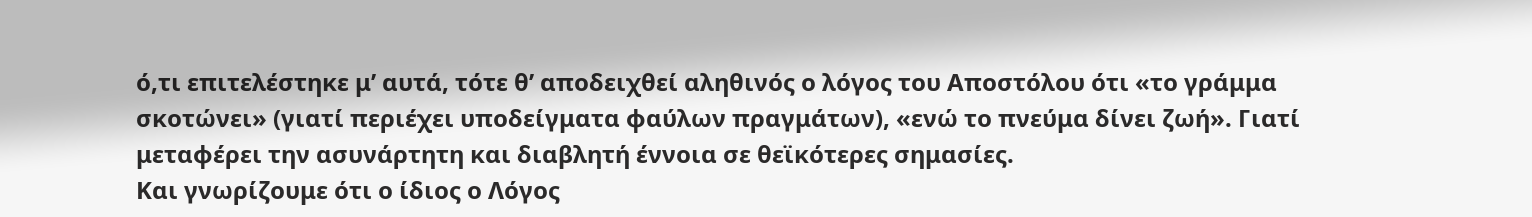ό,τι επιτελέστηκε μ’ αυτά, τότε θ’ αποδειχθεί αληθινός ο λόγος του Αποστόλου ότι «το γράμμα σκοτώνει» (γιατί περιέχει υποδείγματα φαύλων πραγμάτων), «ενώ το πνεύμα δίνει ζωή». Γιατί μεταφέρει την ασυνάρτητη και διαβλητή έννοια σε θεϊκότερες σημασίες.
Και γνωρίζουμε ότι ο ίδιος ο Λόγος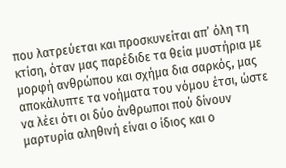που λατρεύεται και προσκυνείται απ’ όλη τη κτίση, όταν μας παρέδιδε τα θεία μυστήρια με μορφή ανθρώπου και σχήμα δια σαρκός, μας αποκάλυπτε τα νοήματα του νόμου έτσι, ώστε να λέει ότι οι δύο άνθρωποι πού δίνουν μαρτυρία αληθινή είναι ο ίδιος και ο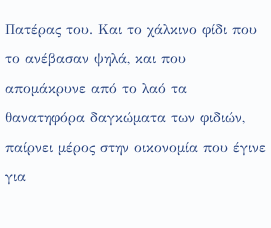Πατέρας του. Και το χάλκινο φίδι που το ανέβασαν ψηλά, και που απομάκρυνε από το λαό τα θανατηφόρα δαγκώματα των φιδιών, παίρνει μέρος στην οικονομία που έγινε για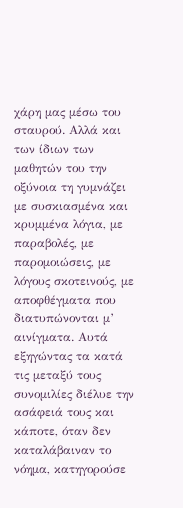χάρη μας μέσω του σταυρού. Αλλά και των ίδιων των μαθητών του την οξύνοια τη γυμνάζει με συσκιασμένα και κρυμμένα λόγια, με παραβολές, με παρομοιώσεις, με λόγους σκοτεινούς, με αποφθέγματα που διατυπώνονται μ’ αινίγματα. Αυτά εξηγώντας τα κατά τις μεταξύ τους συνομιλίες διέλυε την ασάφειά τους και κάποτε, όταν δεν καταλάβαιναν το νόημα, κατηγορούσε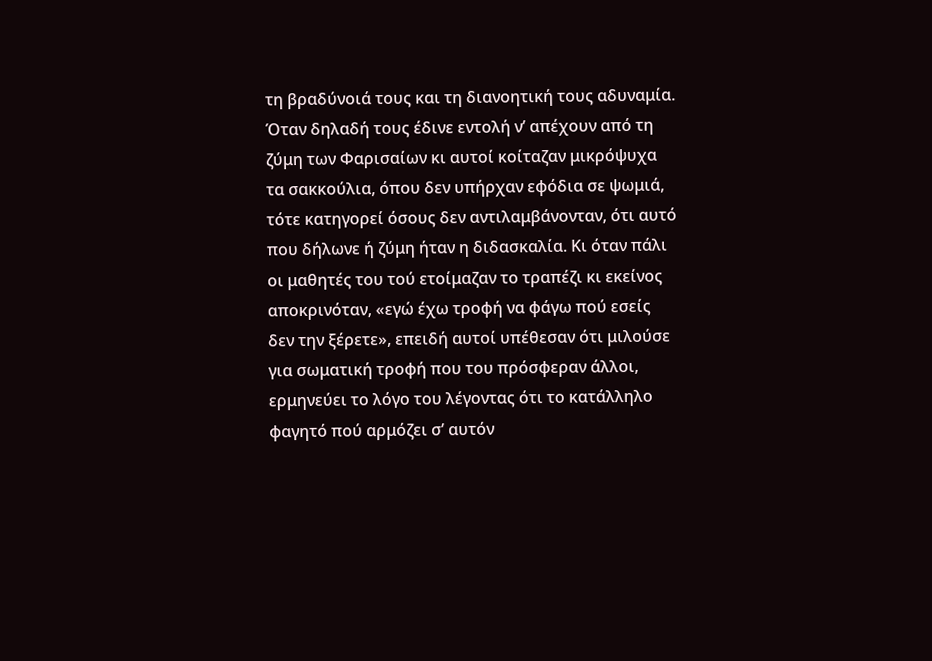τη βραδύνοιά τους και τη διανοητική τους αδυναμία. Όταν δηλαδή τους έδινε εντολή ν’ απέχουν από τη ζύμη των Φαρισαίων κι αυτοί κοίταζαν μικρόψυχα τα σακκούλια, όπου δεν υπήρχαν εφόδια σε ψωμιά, τότε κατηγορεί όσους δεν αντιλαμβάνονταν, ότι αυτό που δήλωνε ή ζύμη ήταν η διδασκαλία. Κι όταν πάλι οι μαθητές του τού ετοίμαζαν το τραπέζι κι εκείνος αποκρινόταν, «εγώ έχω τροφή να φάγω πού εσείς δεν την ξέρετε», επειδή αυτοί υπέθεσαν ότι μιλούσε για σωματική τροφή που του πρόσφεραν άλλοι, ερμηνεύει το λόγο του λέγοντας ότι το κατάλληλο φαγητό πού αρμόζει σ’ αυτόν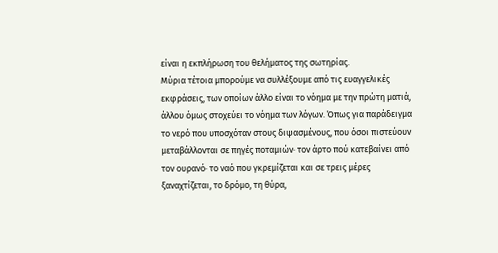είναι η εκπλήρωση του θελήματος της σωτηρίας.
Μύρια τέτοια μπορούμε να συλλέξουμε από τις ευαγγελικές εκφράσεις, των οποίων άλλο είναι το νόημα με την πρώτη ματιά, άλλου όμως στοχεύει το νόημα των λόγων. Όπως για παράδειγμα το νερό που υποσχόταν στους διψασμένους, που όσοι πιστεύουν μεταβάλλονται σε πηγές ποταμιών· τον άρτο πού κατεβαίνει από τον ουρανό· το ναό που γκρεμίζεται και σε τρεις μέρες ξαναχτίζεται, το δρόμο, τη θύρα,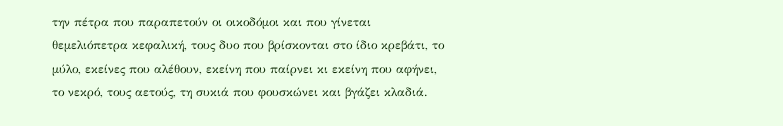την πέτρα που παραπετούν οι οικοδόμοι και που γίνεται θεμελιόπετρα κεφαλική, τους δυο που βρίσκονται στο ίδιο κρεβάτι, το μύλο, εκείνες που αλέθουν, εκείνη που παίρνει κι εκείνη που αφήνει, το νεκρό, τους αετούς, τη συκιά που φουσκώνει και βγάζει κλαδιά.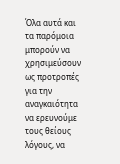Όλα αυτά και τα παρόμοια μπορούν να χρησιμεύσουν ως προτροπές για την αναγκαιότητα να ερευνούμε τους θείους λόγους, να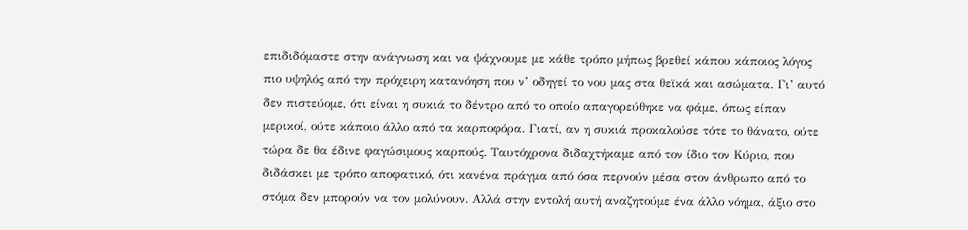επιδιδόμαστε στην ανάγνωση και να ψάχνουμε με κάθε τρόπο μήπως βρεθεί κάπου κάποιος λόγος πιο υψηλός από την πρόχειρη κατανόηση που ν’ οδηγεί το νου μας στα θεϊκά και ασώματα. Γι’ αυτό δεν πιστεύομε, ότι είναι η συκιά το δέντρο από το οποίο απαγορεύθηκε να φάμε, όπως είπαν μερικοί, ούτε κάποιο άλλο από τα καρποφόρα. Γιατί, αν η συκιά προκαλούσε τότε το θάνατο, ούτε τώρα δε θα έδινε φαγώσιμους καρπούς. Ταυτόχρονα διδαχτήκαμε από τον ίδιο τον Κύριο, που διδάσκει με τρόπο αποφατικό, ότι κανένα πράγμα από όσα περνούν μέσα στον άνθρωπο από το στόμα δεν μπορούν να τον μολύνουν. Αλλά στην εντολή αυτή αναζητούμε ένα άλλο νόημα, άξιο στο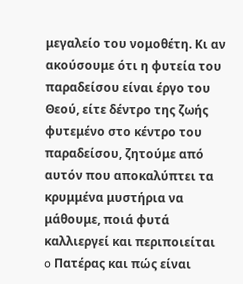μεγαλείο του νομοθέτη. Κι αν ακούσουμε ότι η φυτεία του παραδείσου είναι έργο του Θεού, είτε δέντρο της ζωής φυτεμένο στο κέντρο του παραδείσου, ζητούμε από αυτόν που αποκαλύπτει τα κρυμμένα μυστήρια να μάθουμε, ποιά φυτά καλλιεργεί και περιποιείται o Πατέρας και πώς είναι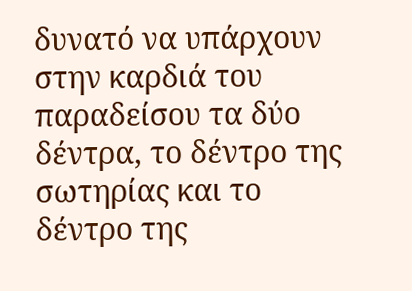δυνατό να υπάρχουν στην καρδιά του παραδείσου τα δύο δέντρα, το δέντρο της σωτηρίας και το δέντρο της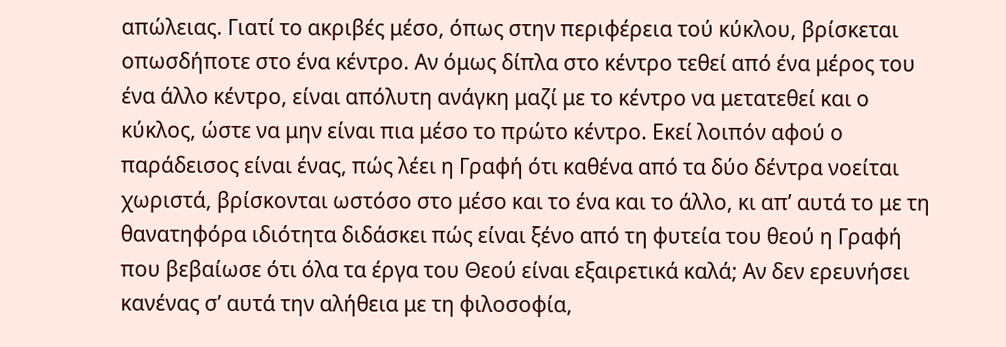απώλειας. Γιατί το ακριβές μέσο, όπως στην περιφέρεια τού κύκλου, βρίσκεται οπωσδήποτε στο ένα κέντρο. Αν όμως δίπλα στο κέντρο τεθεί από ένα μέρος του ένα άλλο κέντρο, είναι απόλυτη ανάγκη μαζί με το κέντρο να μετατεθεί και ο κύκλος, ώστε να μην είναι πια μέσο το πρώτο κέντρο. Εκεί λοιπόν αφού ο παράδεισος είναι ένας, πώς λέει η Γραφή ότι καθένα από τα δύο δέντρα νοείται χωριστά, βρίσκονται ωστόσο στο μέσο και το ένα και το άλλο, κι απ’ αυτά το με τη θανατηφόρα ιδιότητα διδάσκει πώς είναι ξένο από τη φυτεία του θεού η Γραφή που βεβαίωσε ότι όλα τα έργα του Θεού είναι εξαιρετικά καλά; Αν δεν ερευνήσει κανένας σ’ αυτά την αλήθεια με τη φιλοσοφία,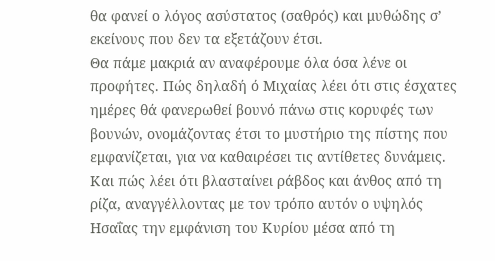θα φανεί ο λόγος ασύστατος (σαθρός) και μυθώδης σ’ εκείνους που δεν τα εξετάζουν έτσι.
Θα πάμε μακριά αν αναφέρουμε όλα όσα λένε οι προφήτες. Πώς δηλαδή ό Μιχαίας λέει ότι στις έσχατες ημέρες θά φανερωθεί βουνό πάνω στις κορυφές των βουνών, ονομάζοντας έτσι το μυστήριο της πίστης που εμφανίζεται, για να καθαιρέσει τις αντίθετες δυνάμεις. Και πώς λέει ότι βλασταίνει ράβδος και άνθος από τη ρίζα, αναγγέλλοντας με τον τρόπο αυτόν ο υψηλός Ησαΐας την εμφάνιση του Κυρίου μέσα από τη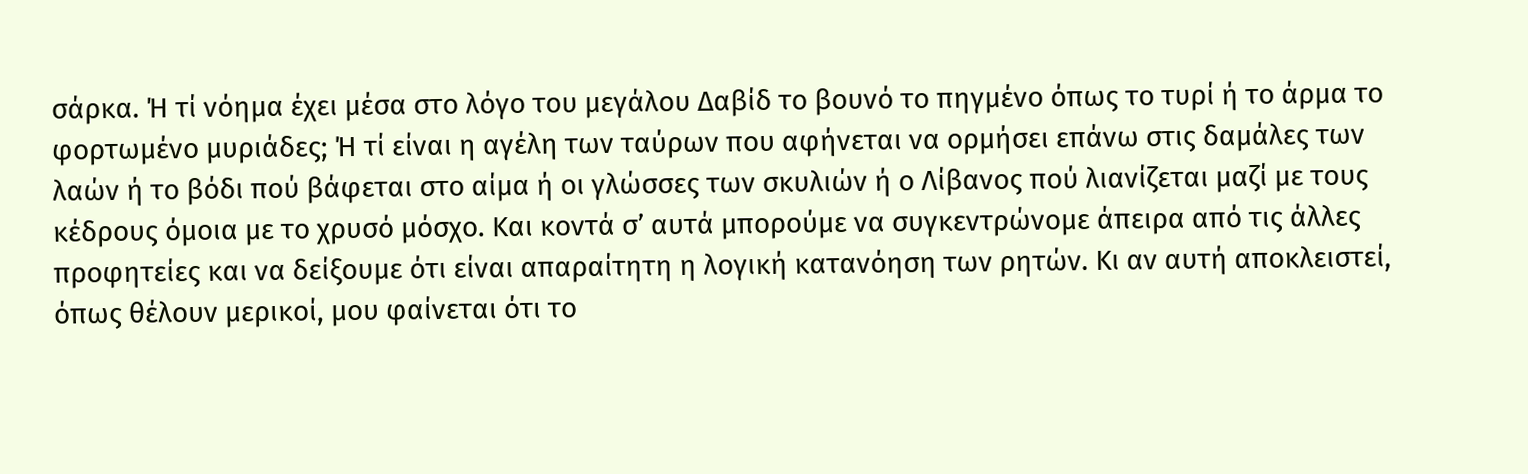σάρκα. Ή τί νόημα έχει μέσα στο λόγο του μεγάλου Δαβίδ το βουνό το πηγμένο όπως το τυρί ή το άρμα το φορτωμένο μυριάδες; Ή τί είναι η αγέλη των ταύρων που αφήνεται να ορμήσει επάνω στις δαμάλες των λαών ή το βόδι πού βάφεται στο αίμα ή οι γλώσσες των σκυλιών ή ο Λίβανος πού λιανίζεται μαζί με τους κέδρους όμοια με το χρυσό μόσχο. Και κοντά σ’ αυτά μπορούμε να συγκεντρώνομε άπειρα από τις άλλες προφητείες και να δείξουμε ότι είναι απαραίτητη η λογική κατανόηση των ρητών. Κι αν αυτή αποκλειστεί, όπως θέλουν μερικοί, μου φαίνεται ότι το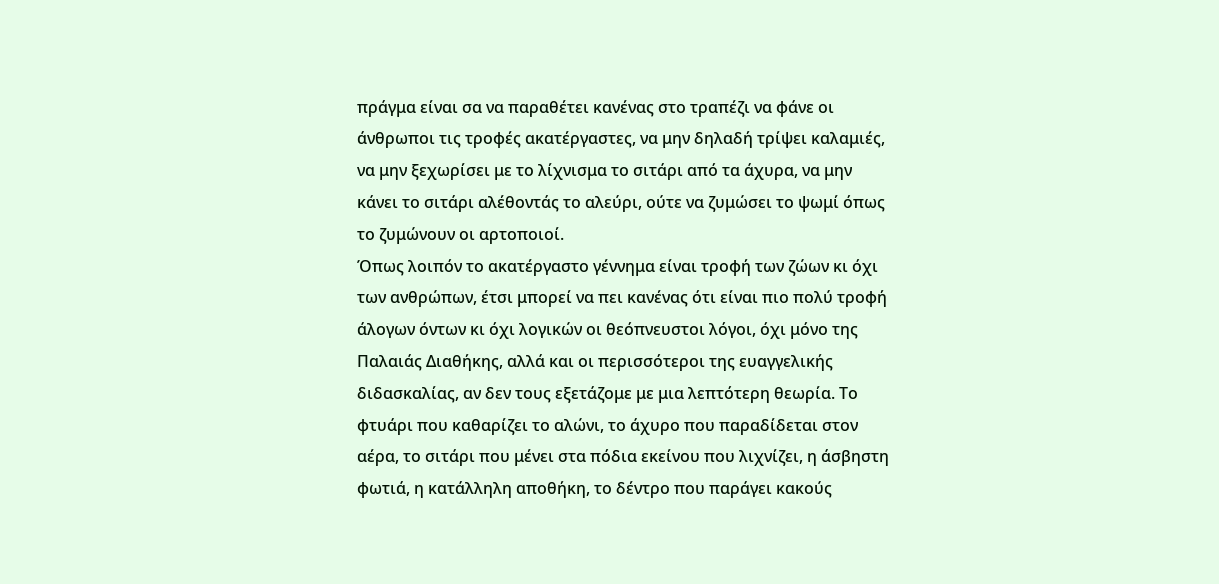πράγμα είναι σα να παραθέτει κανένας στο τραπέζι να φάνε οι άνθρωποι τις τροφές ακατέργαστες, να μην δηλαδή τρίψει καλαμιές, να μην ξεχωρίσει με το λίχνισμα το σιτάρι από τα άχυρα, να μην κάνει το σιτάρι αλέθοντάς το αλεύρι, ούτε να ζυμώσει το ψωμί όπως το ζυμώνουν οι αρτοποιοί.
Όπως λοιπόν το ακατέργαστο γέννημα είναι τροφή των ζώων κι όχι των ανθρώπων, έτσι μπορεί να πει κανένας ότι είναι πιο πολύ τροφή άλογων όντων κι όχι λογικών οι θεόπνευστοι λόγοι, όχι μόνο της Παλαιάς Διαθήκης, αλλά και οι περισσότεροι της ευαγγελικής διδασκαλίας, αν δεν τους εξετάζομε με μια λεπτότερη θεωρία. Το φτυάρι που καθαρίζει το αλώνι, το άχυρο που παραδίδεται στον αέρα, το σιτάρι που μένει στα πόδια εκείνου που λιχνίζει, η άσβηστη φωτιά, η κατάλληλη αποθήκη, το δέντρο που παράγει κακούς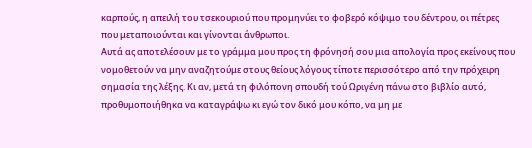καρπούς, η απειλή του τσεκουριού που προμηνύει το φοβερό κόψιμο του δέντρου, οι πέτρες που μεταποιούνται και γίνονται άνθρωποι.
Αυτά ας αποτελέσουν με το γράμμα μου προς τη φρόνησή σου μια απολογία προς εκείνους που νομοθετούν να μην αναζητούμε στους θείους λόγους τίποτε περισσότερο από την πρόχειρη σημασία της λέξης. Κι αν, μετά τη φιλόπονη σπουδή τού Ωριγένη πάνω στο βιβλίο αυτό, προθυμοποιήθηκα να καταγράψω κι εγώ τον δικό μου κόπο, να μη με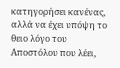κατηγορήσει κανένας, αλλά να έχει υπόψη το θειο λόγο του Αποστόλου που λέει,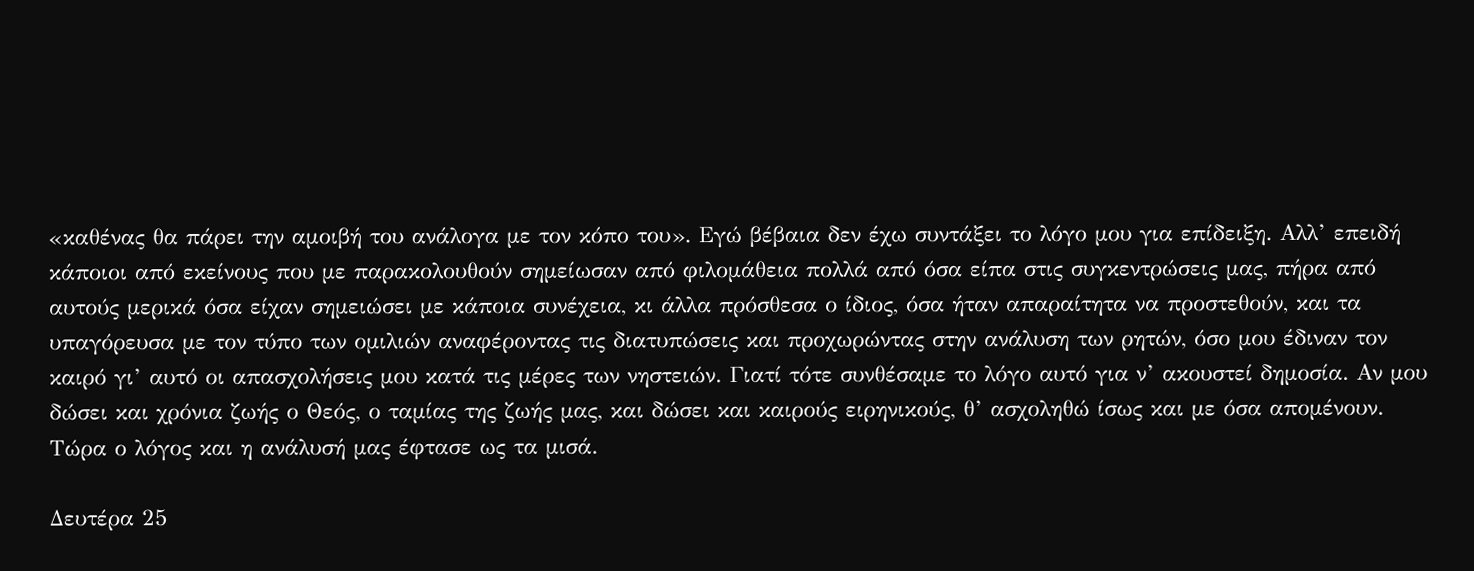«καθένας θα πάρει την αμοιβή του ανάλογα με τον κόπο του». Εγώ βέβαια δεν έχω συντάξει το λόγο μου για επίδειξη. Αλλ’ επειδή κάποιοι από εκείνους που με παρακολουθούν σημείωσαν από φιλομάθεια πολλά από όσα είπα στις συγκεντρώσεις μας, πήρα από αυτούς μερικά όσα είχαν σημειώσει με κάποια συνέχεια, κι άλλα πρόσθεσα ο ίδιος, όσα ήταν απαραίτητα να προστεθούν, και τα υπαγόρευσα με τον τύπο των ομιλιών αναφέροντας τις διατυπώσεις και προχωρώντας στην ανάλυση των ρητών, όσο μου έδιναν τον καιρό γι’ αυτό οι απασχολήσεις μου κατά τις μέρες των νηστειών. Γιατί τότε συνθέσαμε το λόγο αυτό για ν’ ακουστεί δημοσία. Αν μου δώσει και χρόνια ζωής ο Θεός, ο ταμίας της ζωής μας, και δώσει και καιρούς ειρηνικούς, θ’ ασχοληθώ ίσως και με όσα απομένουν. Τώρα ο λόγος και η ανάλυσή μας έφτασε ως τα μισά.

Δευτέρα 25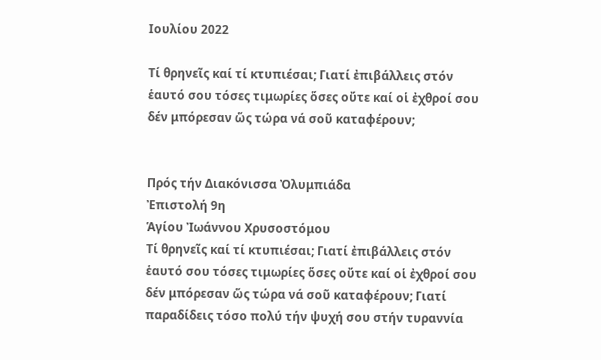Ιουλίου 2022

Τί θρηνεῖς καί τί κτυπιέσαι; Γιατί ἐπιβάλλεις στόν ἑαυτό σου τόσες τιμωρίες ὅσες οὔτε καί οἱ ἐχθροί σου δέν μπόρεσαν ὥς τώρα νά σοῦ καταφέρουν;


Πρός τήν Διακόνισσα Ὀλυμπιάδα
Ἐπιστολή 9η
Ἁγίου Ἰωάννου Χρυσοστόμου
Τί θρηνεῖς καί τί κτυπιέσαι; Γιατί ἐπιβάλλεις στόν ἑαυτό σου τόσες τιμωρίες ὅσες οὔτε καί οἱ ἐχθροί σου δέν μπόρεσαν ὥς τώρα νά σοῦ καταφέρουν; Γιατί παραδίδεις τόσο πολύ τήν ψυχή σου στήν τυραννία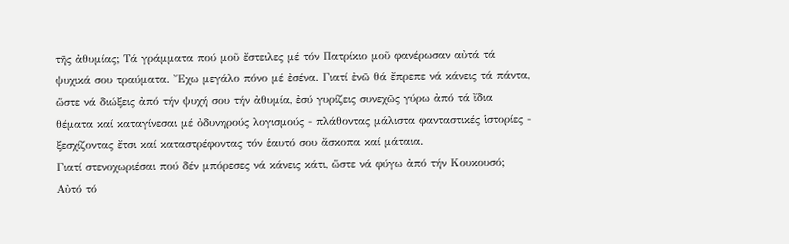τῆς ἀθυμίας; Τά γράμματα πού μοῦ ἔστειλες μέ τόν Πατρίκιο μοῦ φανέρωσαν αὐτά τά ψυχικά σου τραύματα. Ἔχω μεγάλο πόνο μέ ἐσένα. Γιατί ἐνῶ θά ἔπρεπε νά κάνεις τά πάντα, ὥστε νά διώξεις ἀπό τήν ψυχή σου τήν ἀθυμία, ἐσύ γυρίζεις συνεχῶς γύρω ἀπό τά ἴδια θέματα καί καταγίνεσαι μέ ὀδυνηρούς λογισμούς - πλάθοντας μάλιστα φανταστικές ἱστορίες - ξεσχίζοντας ἔτσι καί καταστρέφοντας τόν ἑαυτό σου ἄσκοπα καί μάταια.
Γιατί στενοχωριέσαι πού δέν μπόρεσες νά κάνεις κάτι, ὥστε νά φύγω ἀπό τήν Κουκουσό; Αὐτό τό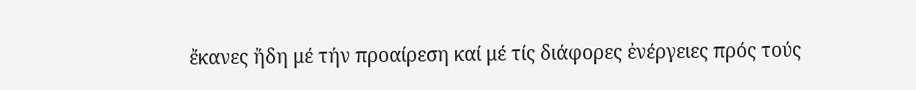ἔκανες ἤδη μέ τήν προαίρεση καί μέ τίς διάφορες ἐνέργειες πρός τούς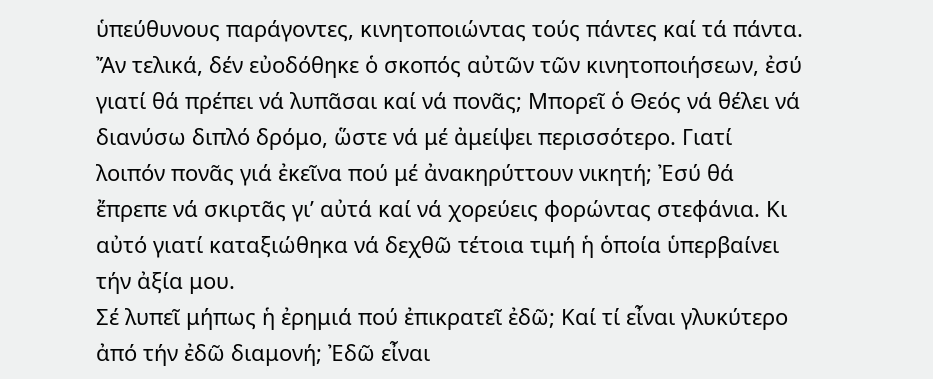ὑπεύθυνους παράγοντες, κινητοποιώντας τούς πάντες καί τά πάντα. Ἄν τελικά, δέν εὐοδόθηκε ὁ σκοπός αὐτῶν τῶν κινητοποιήσεων, ἐσύ γιατί θά πρέπει νά λυπᾶσαι καί νά πονᾶς; Μπορεῖ ὁ Θεός νά θέλει νά διανύσω διπλό δρόμο, ὥστε νά μέ ἀμείψει περισσότερο. Γιατί λοιπόν πονᾶς γιά ἐκεῖνα πού μέ ἀνακηρύττουν νικητή; Ἐσύ θά ἔπρεπε νά σκιρτᾶς γι’ αὐτά καί νά χορεύεις φορώντας στεφάνια. Κι αὐτό γιατί καταξιώθηκα νά δεχθῶ τέτοια τιμή ἡ ὁποία ὑπερβαίνει τήν ἀξία μου.
Σέ λυπεῖ μήπως ἡ ἐρημιά πού ἐπικρατεῖ ἐδῶ; Καί τί εἶναι γλυκύτερο ἀπό τήν ἐδῶ διαμονή; Ἐδῶ εἶναι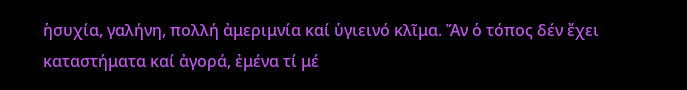ἡσυχία, γαλήνη, πολλή ἀμεριμνία καί ὑγιεινό κλῖμα. Ἄν ὁ τόπος δέν ἔχει καταστήματα καί ἀγορά, ἐμένα τί μέ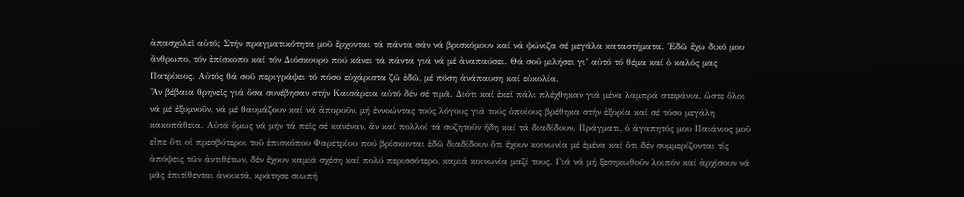ἀπασχολεῖ αὐτό; Στήν πραγματικότητα μοῦ ἔρχονται τά πάντα σάν νά βρισκόμουν καί νά ψώνιζα σέ μεγάλα καταστήματα. Ἐδῶ ἔχω δικό μου ἄνθρωπο, τόν ἐπίσκοπο καί τόν Διόσκουρο πού κάνει τά πάντα γιά νά μέ ἀναπαύσει. Θά σοῦ μιλήσει γι’ αὐτό τό θέμα καί ὁ καλός μας Πατρίκιος. Αὐτός θά σοῦ περιγράψει τό πόσο εὐχάριστα ζῶ ἐδῶ, μέ πόση ἀνάπαυση καί εὐκολία.
Ἄν βέβαια θρηνεῖς γιά ὅσα συνέβησαν στήν Καισάρεια αὐτό δέν σέ τιμᾶ. Διότι καί ἐκεῖ πάλι πλέχθηκαν γιά μένα λαμπρά στεφάνια, ὥστε ὅλοι νά μέ ἐξυμνοῦν, νά μέ θαυμάζουν καί νά ἀποροῦν, μή ἐννοώντας τούς λόγους γιά τούς ὁποίους βρέθηκα στήν ἐξορία καί σέ τόσο μεγάλη κακοπάθεια. Αὐτά ὅμως νά μήν τά πεῖς σέ κανέναν, ἄν καί πολλοί τά συζητοῦν ἤδη καί τά διαδίδουν. Πράγματι, ὁ ἀγαπητός μου Παιάνιος μοῦ εἶπε ὅτι οἱ πρεσβύτεροι τοῦ ἐπισκόπου Φαρετρίου πού βρίσκονται ἐδῶ διαδίδουν ὅτι ἔχουν κοινωνία μέ ἐμένα καί ὅτι δέν συμμερίζονται τίς ἀπόψεις τῶν ἀντιθέτων, δέν ἔχουν καμιά σχέση καί πολύ περισσότερο, καμιά κοινωνία μαζί τους. Γιά νά μή ξεσηκωθοῦν λοιπόν καί ἀρχίσουν νά μᾶς ἐπιτίθενται ἀνοικτά, κράτησε σιωπή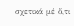σχετικά μέ ὅ,τι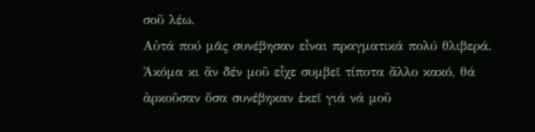σοῦ λέω.
Αὐτά πού μᾶς συνέβησαν εἶναι πραγματικά πολύ θλιβερά. Ἀκόμα κι ἄν δέν μοῦ εἶχε συμβεῖ τίποτα ἄλλο κακό, θά ἀρκοῦσαν ὅσα συνέβηκαν ἐκεῖ γιά νά μοῦ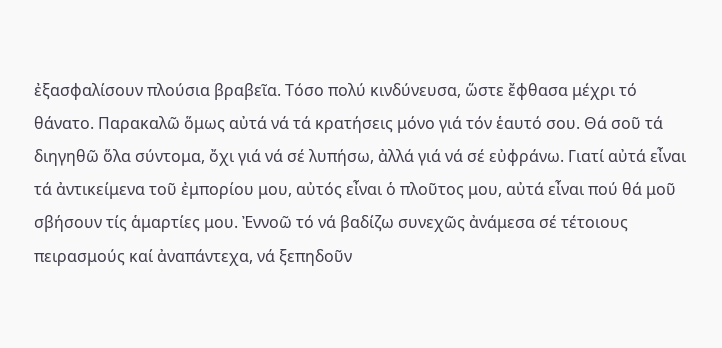ἐξασφαλίσουν πλούσια βραβεῖα. Τόσο πολύ κινδύνευσα, ὥστε ἔφθασα μέχρι τό θάνατο. Παρακαλῶ ὅμως αὐτά νά τά κρατήσεις μόνο γιά τόν ἑαυτό σου. Θά σοῦ τά διηγηθῶ ὅλα σύντομα, ὄχι γιά νά σέ λυπήσω, ἀλλά γιά νά σέ εὐφράνω. Γιατί αὐτά εἶναι τά ἀντικείμενα τοῦ ἐμπορίου μου, αὐτός εἶναι ὁ πλοῦτος μου, αὐτά εἶναι πού θά μοῦ σβήσουν τίς ἁμαρτίες μου. Ἐννοῶ τό νά βαδίζω συνεχῶς ἀνάμεσα σέ τέτοιους πειρασμούς καί ἀναπάντεχα, νά ξεπηδοῦν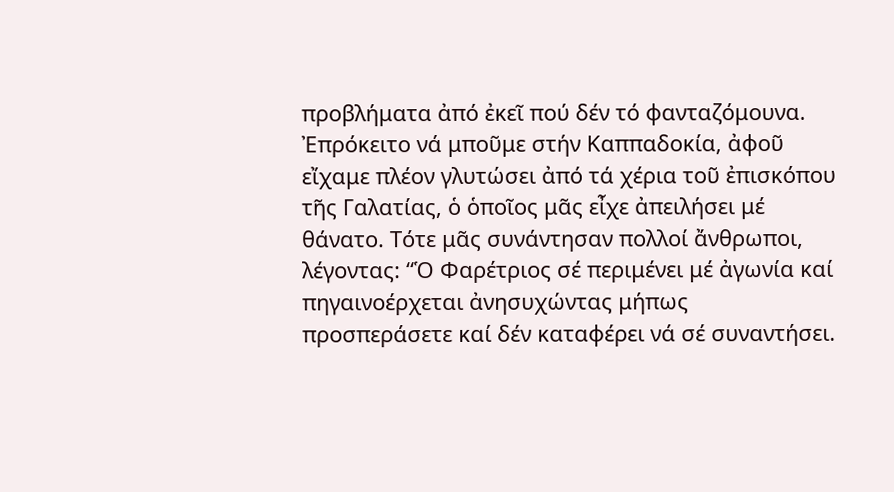προβλήματα ἀπό ἐκεῖ πού δέν τό φανταζόμουνα.
Ἐπρόκειτο νά μποῦμε στήν Καππαδοκία, ἀφοῦ εἴχαμε πλέον γλυτώσει ἀπό τά χέρια τοῦ ἐπισκόπου τῆς Γαλατίας, ὁ ὁποῖος μᾶς εἶχε ἀπειλήσει μέ θάνατο. Τότε μᾶς συνάντησαν πολλοί ἄνθρωποι, λέγοντας: “Ὁ Φαρέτριος σέ περιμένει μέ ἀγωνία καί πηγαινοέρχεται ἀνησυχώντας μήπως προσπεράσετε καί δέν καταφέρει νά σέ συναντήσει.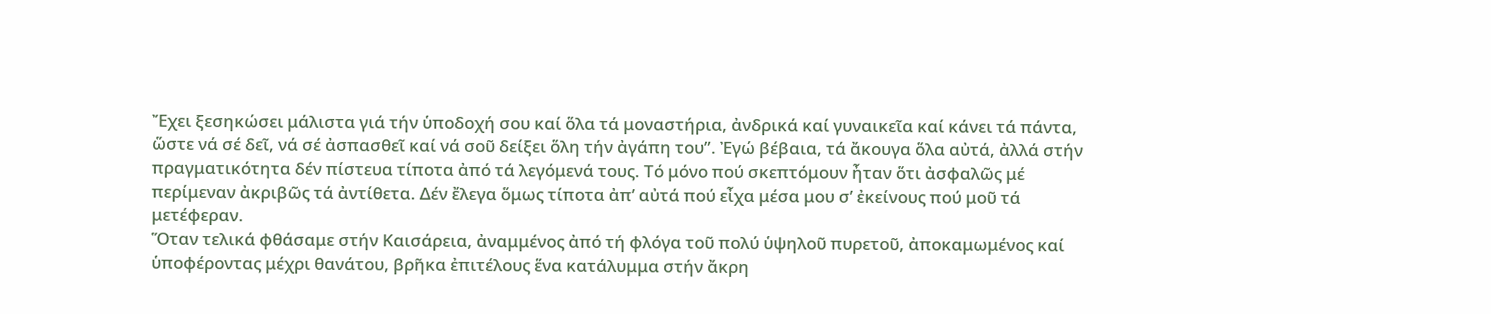Ἔχει ξεσηκώσει μάλιστα γιά τήν ὑποδοχή σου καί ὅλα τά μοναστήρια, ἀνδρικά καί γυναικεῖα καί κάνει τά πάντα, ὥστε νά σέ δεῖ, νά σέ ἀσπασθεῖ καί νά σοῦ δείξει ὅλη τήν ἀγάπη του”. Ἐγώ βέβαια, τά ἄκουγα ὅλα αὐτά, ἀλλά στήν πραγματικότητα δέν πίστευα τίποτα ἀπό τά λεγόμενά τους. Τό μόνο πού σκεπτόμουν ἦταν ὅτι ἀσφαλῶς μέ περίμεναν ἀκριβῶς τά ἀντίθετα. Δέν ἔλεγα ὅμως τίποτα ἀπ’ αὐτά πού εἶχα μέσα μου σ’ ἐκείνους πού μοῦ τά μετέφεραν.
Ὅταν τελικά φθάσαμε στήν Καισάρεια, ἀναμμένος ἀπό τή φλόγα τοῦ πολύ ὑψηλοῦ πυρετοῦ, ἀποκαμωμένος καί ὑποφέροντας μέχρι θανάτου, βρῆκα ἐπιτέλους ἕνα κατάλυμμα στήν ἄκρη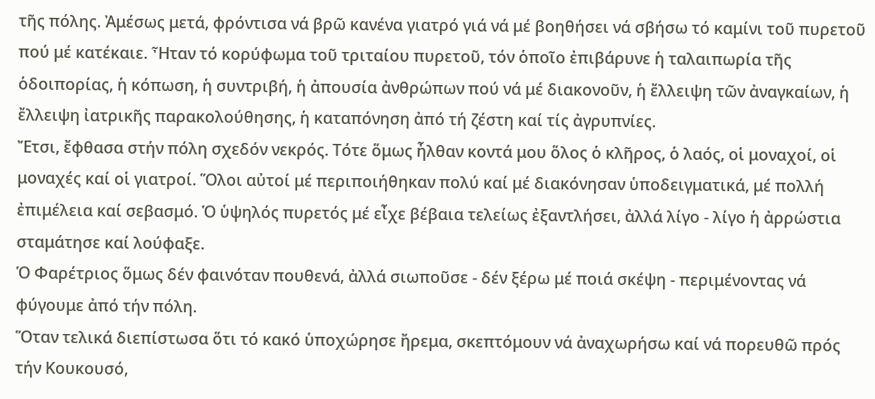τῆς πόλης. Ἀμέσως μετά, φρόντισα νά βρῶ κανένα γιατρό γιά νά μέ βοηθήσει νά σβήσω τό καμίνι τοῦ πυρετοῦ πού μέ κατέκαιε. Ἦταν τό κορύφωμα τοῦ τριταίου πυρετοῦ, τόν ὁποῖο ἐπιβάρυνε ἡ ταλαιπωρία τῆς ὁδοιπορίας, ἡ κόπωση, ἡ συντριβή, ἡ ἀπουσία ἀνθρώπων πού νά μέ διακονοῦν, ἡ ἔλλειψη τῶν ἀναγκαίων, ἡ ἔλλειψη ἰατρικῆς παρακολούθησης, ἡ καταπόνηση ἀπό τή ζέστη καί τίς ἀγρυπνίες.
Ἔτσι, ἔφθασα στήν πόλη σχεδόν νεκρός. Τότε ὅμως ἦλθαν κοντά μου ὅλος ὁ κλῆρος, ὁ λαός, οἱ μοναχοί, οἱ μοναχές καί οἱ γιατροί. Ὅλοι αὐτοί μέ περιποιήθηκαν πολύ καί μέ διακόνησαν ὑποδειγματικά, μέ πολλή ἐπιμέλεια καί σεβασμό. Ὁ ὑψηλός πυρετός μέ εἶχε βέβαια τελείως ἐξαντλήσει, ἀλλά λίγο - λίγο ἡ ἀρρώστια σταμάτησε καί λούφαξε.
Ὁ Φαρέτριος ὅμως δέν φαινόταν πουθενά, ἀλλά σιωποῦσε - δέν ξέρω μέ ποιά σκέψη - περιμένοντας νά φύγουμε ἀπό τήν πόλη.
Ὅταν τελικά διεπίστωσα ὅτι τό κακό ὑποχώρησε ἤρεμα, σκεπτόμουν νά ἀναχωρήσω καί νά πορευθῶ πρός τήν Κουκουσό,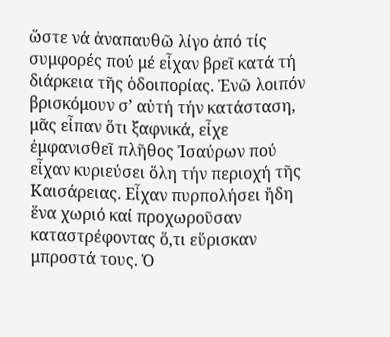ὥστε νά ἀναπαυθῶ λίγο ἀπό τίς συμφορές πού μέ εἶχαν βρεῖ κατά τή διάρκεια τῆς ὁδοιπορίας. Ἐνῶ λοιπόν βρισκόμουν σ’ αὐτή τήν κατάσταση, μᾶς εἶπαν ὅτι ξαφνικά, εἶχε ἐμφανισθεῖ πλῆθος Ἰσαύρων πού εἶχαν κυριεύσει ὅλη τήν περιοχή τῆς Καισάρειας. Εἶχαν πυρπολήσει ἤδη ἕνα χωριό καί προχωροῦσαν καταστρέφοντας ὅ,τι εὕρισκαν μπροστά τους. Ὁ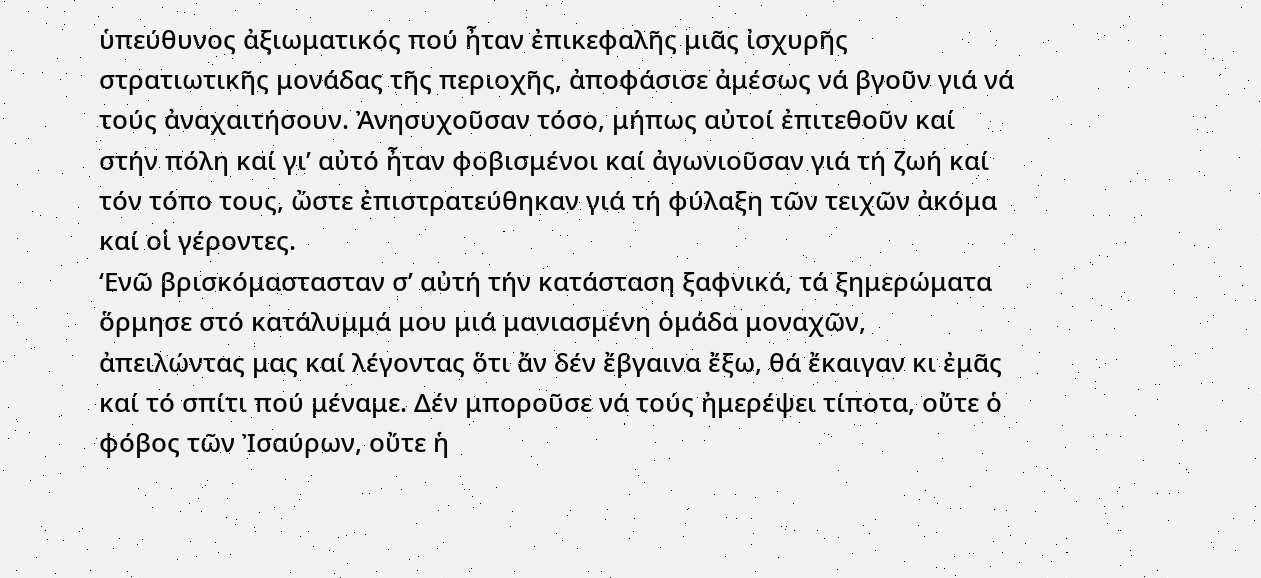ὑπεύθυνος ἀξιωματικός πού ἦταν ἐπικεφαλῆς μιᾶς ἰσχυρῆς στρατιωτικῆς μονάδας τῆς περιοχῆς, ἀποφάσισε ἀμέσως νά βγοῦν γιά νά τούς ἀναχαιτήσουν. Ἀνησυχοῦσαν τόσο, μήπως αὐτοί ἐπιτεθοῦν καί στήν πόλη καί γι’ αὐτό ἦταν φοβισμένοι καί ἀγωνιοῦσαν γιά τή ζωή καί τόν τόπο τους, ὤστε ἐπιστρατεύθηκαν γιά τή φύλαξη τῶν τειχῶν ἀκόμα καί οἱ γέροντες.
‘Ενῶ βρισκόμαστασταν σ’ αὐτή τήν κατάσταση ξαφνικά, τά ξημερώματα ὅρμησε στό κατάλυμμά μου μιά μανιασμένη ὁμάδα μοναχῶν, ἀπειλώντας μας καί λέγοντας ὅτι ἄν δέν ἔβγαινα ἔξω, θά ἔκαιγαν κι ἐμᾶς καί τό σπίτι πού μέναμε. Δέν μποροῦσε νά τούς ἠμερέψει τίποτα, οὔτε ὁ φόβος τῶν Ἰσαύρων, οὔτε ἡ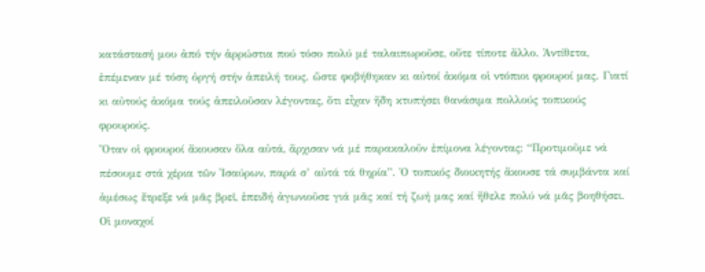κατάστασή μου ἀπό τήν ἀρρώστια πού τόσο πολύ μέ ταλαιπωροῦσε, οὔτε τίποτε ἄλλο. Ἀντίθετα, ἐπέμεναν μέ τόση ὀργή στήν ἀπειλή τους. ὥστε φοβήθηκαν κι αὐτοί ἀκόμα οἱ ντόπιοι φρουροί μας. Γιατί κι αὐτούς ἀκόμα τούς ἀπειλοῦσαν λέγοντας, ὅτι εἶχαν ἤδη κτυπήσει θανάσιμα πολλούς τοπικούς φρουρούς.
Ὅταν οἱ φρουροί ἄκουσαν ὅλα αὐτά, ἄρχισαν νά μέ παρακαλοῦν ἐπίμονα λέγοντας: “Προτιμοῦμε νά πέσουμε στά χέρια τῶν Ἰσαύρων, παρά σ’ αὐτά τά θηρία”. Ὁ τοπικός διοικητής ἄκουσε τά συμβάντα καί ἀμέσως ἔτρεξε νά μᾶς βρεῖ, ἐπειδή ἀγωνιοῦσε γιά μᾶς καί τή ζωή μας καί ἤθελε πολύ νά μᾶς βοηθήσει. Οἱ μοναχοί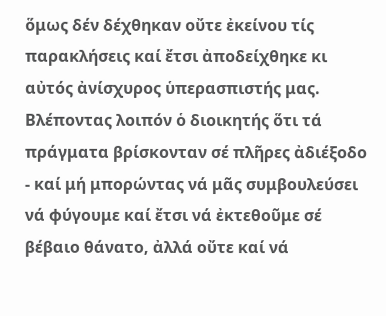ὅμως δέν δέχθηκαν οὔτε ἐκείνου τίς παρακλήσεις καί ἔτσι ἀποδείχθηκε κι αὐτός ἀνίσχυρος ὑπερασπιστής μας. Βλέποντας λοιπόν ὁ διοικητής ὅτι τά πράγματα βρίσκονταν σέ πλῆρες ἀδιέξοδο - καί μή μπορώντας νά μᾶς συμβουλεύσει νά φύγουμε καί ἔτσι νά ἐκτεθοῦμε σέ βέβαιο θάνατο, ἀλλά οὔτε καί νά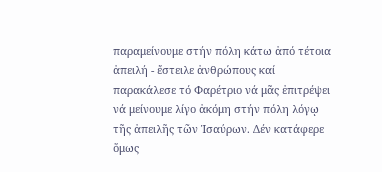παραμείνουμε στήν πόλη κάτω ἀπό τέτοια ἀπειλή - ἔστειλε ἀνθρώπους καί παρακάλεσε τό Φαρέτριο νά μᾶς ἐπιτρέψει νά μείνουμε λίγο ἀκόμη στήν πόλη λόγῳ τῆς ἀπειλῆς τῶν Ἰσαύρων. Δέν κατάφερε ὅμως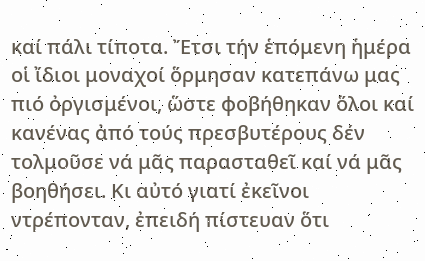καί πάλι τίποτα. Ἔτσι τήν ἑπόμενη ἡμέρα οἱ ἴδιοι μοναχοί ὅρμησαν κατεπάνω μας πιό ὀργισμένοι, ὥστε φοβήθηκαν ὅλοι καί κανένας ἀπό τούς πρεσβυτέρους δέν τολμοῦσε νά μᾶς παρασταθεῖ καί νά μᾶς βοηθήσει. Κι αὐτό γιατί ἐκεῖνοι ντρέπονταν, ἐπειδή πίστευαν ὅτι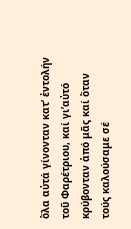ὅλα αὐτά γίνονταν κατ’ ἐντολήν τοῦ Φαρέτριου, καί γι’αὐτό κρύβονταν ἀπό μᾶς καί ὅταν τούς καλούσαμε σέ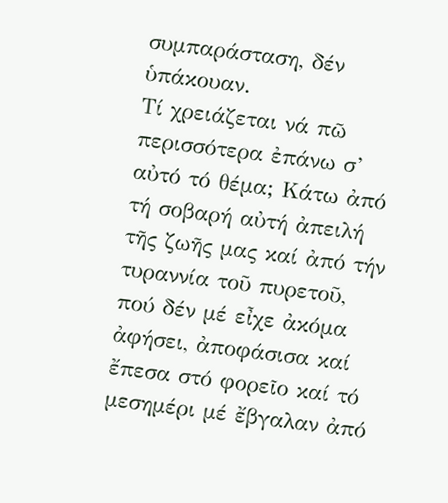συμπαράσταση, δέν ὑπάκουαν.
Τί χρειάζεται νά πῶ περισσότερα ἐπάνω σ’ αὐτό τό θέμα; Κάτω ἀπό τή σοβαρή αὐτή ἀπειλή τῆς ζωῆς μας καί ἀπό τήν τυραννία τοῦ πυρετοῦ, πού δέν μέ εἶχε ἀκόμα ἀφήσει, ἀποφάσισα καί ἔπεσα στό φορεῖο καί τό μεσημέρι μέ ἔβγαλαν ἀπό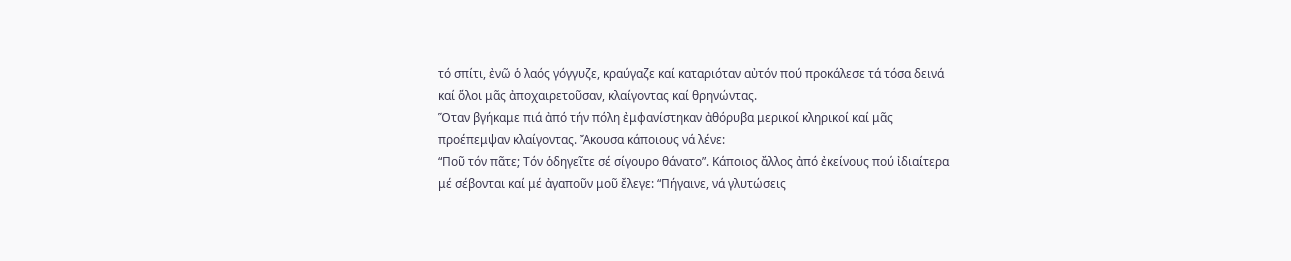τό σπίτι, ἐνῶ ὁ λαός γόγγυζε, κραύγαζε καί καταριόταν αὐτόν πού προκάλεσε τά τόσα δεινά καί ὅλοι μᾶς ἀποχαιρετοῦσαν, κλαίγοντας καί θρηνώντας.
Ὅταν βγήκαμε πιά ἀπό τήν πόλη ἐμφανίστηκαν ἀθόρυβα μερικοί κληρικοί καί μᾶς προέπεμψαν κλαίγοντας. Ἄκουσα κάποιους νά λένε:
“Ποῦ τόν πᾶτε; Τόν ὁδηγεῖτε σέ σίγουρο θάνατο”. Κάποιος ἄλλος ἀπό ἐκείνους πού ἰδιαίτερα μέ σέβονται καί μέ ἀγαποῦν μοῦ ἔλεγε: “Πήγαινε, νά γλυτώσεις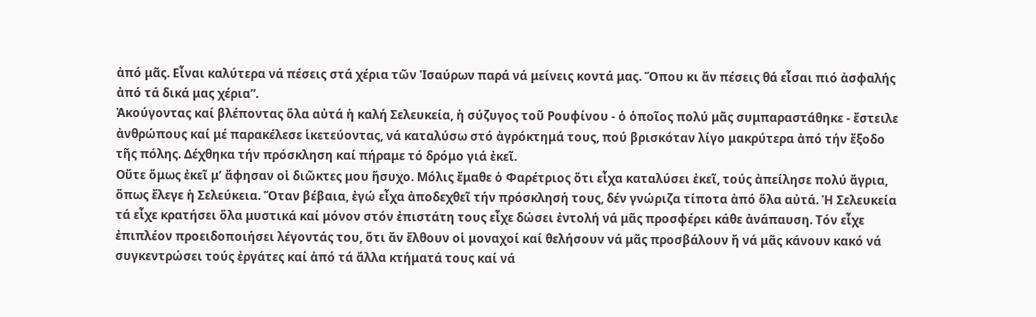ἀπό μᾶς. Εἶναι καλύτερα νά πέσεις στά χέρια τῶν Ἰσαύρων παρά νά μείνεις κοντά μας. Ὅπου κι ἄν πέσεις θά εἶσαι πιό ἀσφαλής ἀπό τά δικά μας χέρια”.
Ἀκούγοντας καί βλέποντας ὅλα αὐτά ἡ καλή Σελευκεία, ἡ σύζυγος τοῦ Ρουφίνου - ὁ ὁποῖος πολύ μᾶς συμπαραστάθηκε - ἔστειλε ἀνθρώπους καί μέ παρακέλεσε ἱκετεύοντας, νά καταλύσω στό ἀγρόκτημά τους, πού βρισκόταν λίγο μακρύτερα ἀπό τήν ἔξοδο τῆς πόλης. Δέχθηκα τήν πρόσκληση καί πήραμε τό δρόμο γιά ἐκεῖ.
Οὔτε ὅμως ἐκεῖ μ’ ἄφησαν οἱ διῶκτες μου ἥσυχο. Μόλις ἔμαθε ὁ Φαρέτριος ὅτι εἶχα καταλύσει ἐκεῖ, τούς ἀπείλησε πολύ ἄγρια, ὅπως ἔλεγε ἡ Σελεύκεια. Ὅταν βέβαια, ἐγώ εἶχα ἀποδεχθεῖ τήν πρόσκλησή τους, δέν γνώριζα τίποτα ἀπό ὅλα αὐτά. Ἡ Σελευκεία τά εἶχε κρατήσει ὅλα μυστικά καί μόνον στόν ἐπιστάτη τους εἶχε δώσει ἐντολή νά μᾶς προσφέρει κάθε ἀνάπαυση. Τόν εἶχε ἐπιπλέον προειδοποιήσει λέγοντάς του, ὅτι ἄν ἔλθουν οἱ μοναχοί καί θελήσουν νά μᾶς προσβάλουν ἤ νά μᾶς κάνουν κακό νά συγκεντρώσει τούς ἐργάτες καί ἀπό τά ἄλλα κτήματά τους καί νά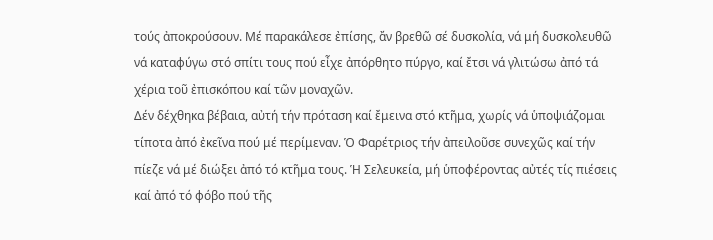τούς ἀποκρούσουν. Μέ παρακάλεσε ἐπίσης, ἄν βρεθῶ σέ δυσκολία, νά μή δυσκολευθῶ νά καταφύγω στό σπίτι τους πού εἶχε ἀπόρθητο πύργο, καί ἔτσι νά γλιτώσω ἀπό τά χέρια τοῦ ἐπισκόπου καί τῶν μοναχῶν.
Δέν δέχθηκα βέβαια, αὐτή τήν πρόταση καί ἔμεινα στό κτῆμα, χωρίς νά ὑποψιάζομαι τίποτα ἀπό ἐκεῖνα πού μέ περίμεναν. Ὁ Φαρέτριος τήν ἀπειλοῦσε συνεχῶς καί τήν πίεζε νά μέ διώξει ἀπό τό κτῆμα τους. Ἡ Σελευκεία, μή ὑποφέροντας αὐτές τίς πιέσεις καί ἀπό τό φόβο πού τῆς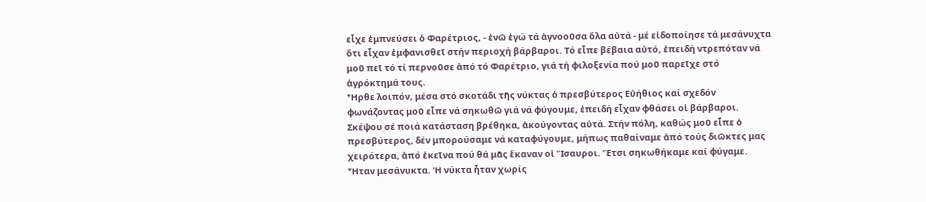εἶχε ἐμπνεύσει ὁ Φαρέτριος, - ἐνῶ ἐγώ τά ἀγνοοῦσα ὅλα αὐτά - μέ εἰδοποίησε τά μεσάνυχτα ὅτι εἶχαν ἐμφανισθεῖ στήν περιοχή βάρβαροι. Τό εἶπε βέβαια αὐτό, ἐπειδή ντρεπόταν νά μοῦ πεῖ τό τί περνοῦσε ἀπό τό Φαρέτριο, γιά τή φιλοξενία πού μοῦ παρεῖχε στό ἀγρόκτημά τους.
Ἦρθε λοιπόν, μέσα στό σκοτάδι τῆς νύκτας ὁ πρεσβύτερος Εὐήθιος καί σχεδόν φωνάζοντας μοῦ εἶπε νά σηκωθῶ γιά νά φύγουμε, ἐπειδή εἶχαν φθάσει οἱ βάρβαροι.
Σκέψου σέ ποιά κατάσταση βρέθηκα, ἀκούγοντας αὐτά. Στήν πόλη, καθώς μοῦ εἶπε ὁ πρεσβύτερος, δέν μπορούσαμε νά καταφύγουμε, μήπως παθαίναμε ἀπό τούς διῶκτες μας χειρότερα, ἀπό ἐκεῖνα πού θά μᾶς ἔκαναν οἱ Ἴσαυροι. Ἔτσι σηκωθήκαμε καί φύγαμε.
Ἦταν μεσάνυκτα. Ἡ νύκτα ἦταν χωρίς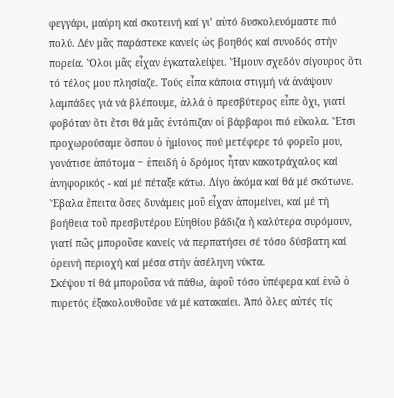φεγγάρι, μαύρη καί σκοτεινή καί γι’ αὐτό δυσκολευόμαστε πιό πολύ. Δέν μᾶς παράστεκε κανείς ὡς βοηθός καί συνοδός στήν πορεία. Ὅλοι μᾶς εἶχαν ἐγκαταλείψει. Ἤμουν σχεδόν σίγουρος ὅτι τό τέλος μου πλησίαζε. Τούς εἶπα κάποια στιγμή νά ἀνάψουν λαμπάδες γιά νά βλέπουμε, ἀλλά ὁ πρεσβύτερος εἶπε ὄχι, γιατί φοβόταν ὅτι ἔτσι θά μᾶς ἐντόπιζαν οἱ βάρβαροι πιό εὔκολα. Ἔτσι προχωρούσαμε ὅσπου ὁ ἡμίονος πού μετέφερε τό φορεῖο μου, γονάτισε ἀπότομα ‒ ἐπειδή ὁ δρόμος ἦταν κακοτράχαλος καί ἀνηφορικός - καί μέ πέταξε κάτω. Λίγο ἀκόμα καί θά μέ σκότωνε. Ἔβαλα ἔπειτα ὅσες δυνάμεις μοῦ εἶχαν ἀπομείνει, καί μέ τή βοήθεια τοῦ πρεσβυτέρου Εὐηθίου βάδιζα ἤ καλύτερα συρόμουν, γιατί πῶς μποροῦσε κανείς νά περπατήσει σέ τόσο δύσβατη καί ὀρεινή περιοχή καί μέσα στήν ἀσέληνη νύκτα.
Σκέψου τί θά μποροῦσα νά πάθω, ἀφοῦ τόσο ὑπέφερα καί ἐνῶ ὁ πυρετός ἐξακολουθοῦσε νά μέ κατακαίει. Ἀπό ὅλες αὐτές τίς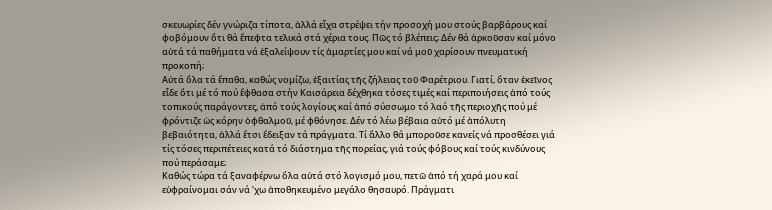σκευωρίες δέν γνώριζα τίποτα, ἀλλά εἶχα στρέψει τήν προσοχή μου στούς βαρβάρους καί φοβόμουν ὅτι θά ἔπεφτα τελικά στά χέρια τους. Πῶς τό βλέπεις; Δέν θά ἀρκοῦσαν καί μόνο αὐτά τά παθήματα νά ἐξαλείψουν τίς ἁμαρτίες μου καί νά μοῦ χαρίσουν πνευματική προκοπή;
Αὐτά ὅλα τά ἔπαθα, καθώς νομίζω, ἐξαιτίας τῆς ζήλειας τοῦ Φαρέτριου. Γιατί, ὅταν ἐκεῖνος εἶδε ὅτι μέ τό πού ἔφθασα στήν Καισάρεια δέχθηκα τόσες τιμές καί περιποιήσεις ἀπό τούς τοπικούς παράγοντες, ἀπό τούς λογίους καί ἀπό σύσσωμο τό λαό τῆς περιοχῆς πού μέ φρόντιζε ὡς κόρην ὀφθαλμοῦ, μέ φθόνησε. Δέν τό λέω βέβαια αὐτό μέ ἀπόλυτη βεβαιότητα, ἀλλά ἔτσι ἔδειξαν τά πράγματα. Τί ἄλλο θά μποροῦσε κανείς νά προσθέσει γιά τίς τόσες περιπέτειες κατά τό διάστημα τῆς πορείας, γιά τούς φόβους καί τούς κινδύνους πού περάσαμε;
Καθώς τώρα τά ξαναφέρνω ὅλα αὐτά στό λογισμό μου, πετῶ ἀπό τή χαρά μου καί εὐφραίνομαι σάν νά ‘χω ἀποθηκευμένο μεγάλο θησαυρό. Πράγματι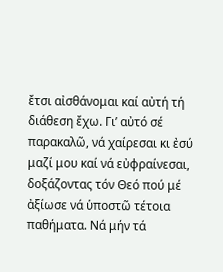ἔτσι αἰσθάνομαι καί αὐτή τή διάθεση ἔχω. Γι’ αὐτό σέ παρακαλῶ, νά χαίρεσαι κι ἐσύ μαζί μου καί νά εὐφραίνεσαι, δοξάζοντας τόν Θεό πού μέ ἀξίωσε νά ὑποστῶ τέτοια παθήματα. Νά μήν τά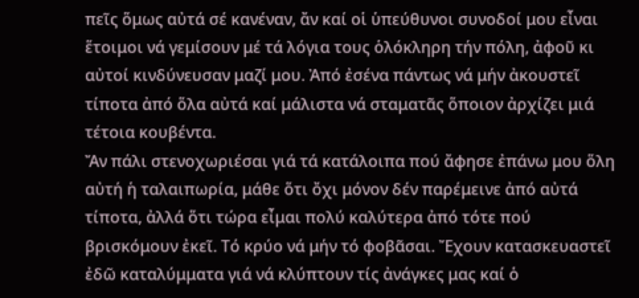πεῖς ὅμως αὐτά σέ κανέναν, ἄν καί οἱ ὑπεύθυνοι συνοδοί μου εἶναι ἕτοιμοι νά γεμίσουν μέ τά λόγια τους ὁλόκληρη τήν πόλη, ἀφοῦ κι αὐτοί κινδύνευσαν μαζί μου. Ἀπό ἐσένα πάντως νά μήν ἀκουστεῖ τίποτα ἀπό ὅλα αὐτά καί μάλιστα νά σταματᾶς ὅποιον ἀρχίζει μιά τέτοια κουβέντα.
Ἄν πάλι στενοχωριέσαι γιά τά κατάλοιπα πού ἄφησε ἐπάνω μου ὅλη αὐτή ἡ ταλαιπωρία, μάθε ὅτι ὄχι μόνον δέν παρέμεινε ἀπό αὐτά τίποτα, ἀλλά ὅτι τώρα εἶμαι πολύ καλύτερα ἀπό τότε πού βρισκόμουν ἐκεῖ. Τό κρύο νά μήν τό φοβᾶσαι. Ἔχουν κατασκευαστεῖ ἐδῶ καταλύμματα γιά νά κλύπτουν τίς ἀνάγκες μας καί ὁ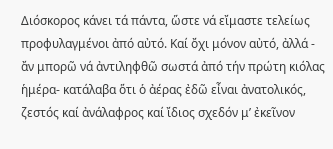Διόσκορος κάνει τά πάντα, ὥστε νά εἴμαστε τελείως προφυλαγμένοι ἀπό αὐτό. Καί ὄχι μόνον αὐτό, ἀλλά - ἄν μπορῶ νά ἀντιληφθῶ σωστά ἀπό τήν πρώτη κιόλας ἡμέρα- κατάλαβα ὅτι ὁ ἀέρας ἐδῶ εἶναι ἀνατολικός, ζεστός καί ἀνάλαφρος καί ἴδιος σχεδόν μ’ ἐκεῖνον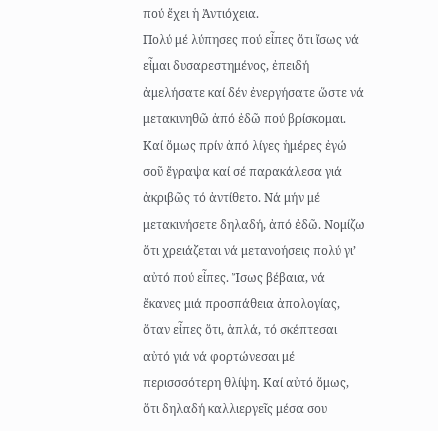πού ἔχει ἡ Ἀντιόχεια.
Πολύ μέ λύπησες πού εἶπες ὅτι ἴσως νά εἶμαι δυσαρεστημένος, ἐπειδή ἀμελήσατε καί δέν ἐνεργήσατε ὥστε νά μετακινηθῶ ἀπό ἐδῶ πού βρίσκομαι. Καί ὅμως πρίν ἀπό λίγες ἡμέρες ἐγώ σοῦ ἔγραψα καί σέ παρακάλεσα γιά ἀκριβῶς τό ἀντίθετο. Νά μήν μέ μετακινήσετε δηλαδή, ἀπό ἐδῶ. Νομίζω ὅτι χρειάζεται νά μετανοήσεις πολύ γι’ αὐτό πού εἶπες. Ἴσως βέβαια, νά ἔκανες μιά προσπάθεια ἀπολογίας, ὅταν εἶπες ὅτι, ἁπλά, τό σκέπτεσαι αὐτό γιά νά φορτώνεσαι μέ περισσσότερη θλίψη. Καί αὐτό ὅμως, ὅτι δηλαδή καλλιεργεῖς μέσα σου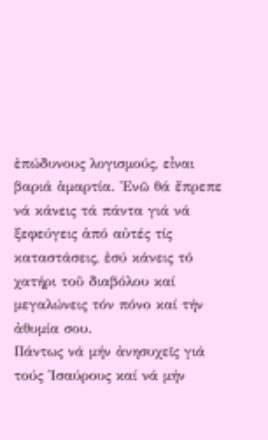ἐπώδυνους λογισμούς, εἶναι βαριά ἁμαρτία. Ἐνῶ θά ἔπρεπε νά κάνεις τά πάντα γιά νά ξεφεύγεις ἀπό αὐτές τίς καταστάσεις, ἐσύ κάνεις τό χατήρι τοῦ διαβόλου καί μεγαλώνεις τόν πόνο καί τήν ἀθυμία σου.
Πάντως νά μήν ἀνησυχεῖς γιά τούς Ἰσαύρους καί νά μήν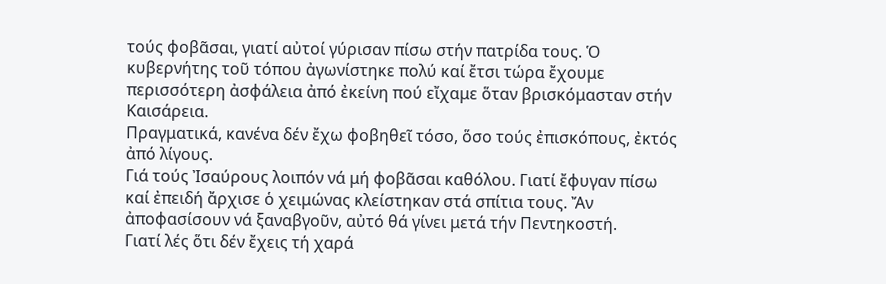τούς φοβᾶσαι, γιατί αὐτοί γύρισαν πίσω στήν πατρίδα τους. Ὁ κυβερνήτης τοῦ τόπου ἀγωνίστηκε πολύ καί ἔτσι τώρα ἔχουμε περισσότερη ἀσφάλεια ἀπό ἐκείνη πού εἴχαμε ὅταν βρισκόμασταν στήν Καισάρεια.
Πραγματικά, κανένα δέν ἔχω φοβηθεῖ τόσο, ὅσο τούς ἐπισκόπους, ἐκτός ἀπό λίγους.
Γιά τούς Ἰσαύρους λοιπόν νά μή φοβᾶσαι καθόλου. Γιατί ἔφυγαν πίσω καί ἐπειδή ἄρχισε ὁ χειμώνας κλείστηκαν στά σπίτια τους. Ἄν ἀποφασίσουν νά ξαναβγοῦν, αὐτό θά γίνει μετά τήν Πεντηκοστή.
Γιατί λές ὅτι δέν ἔχεις τή χαρά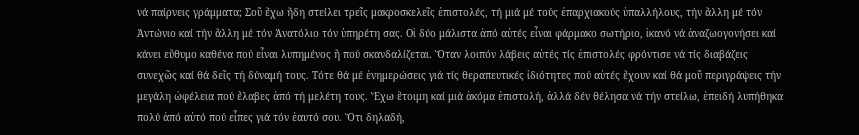νά παίρνεις γράμματα; Σοῦ ἔχω ἤδη στείλει τρεῖς μακροσκελεῖς ἐπιστολές, τή μιά μέ τούς ἐπαρχιακούς ὑπαλλήλους, τήν ἄλλη μέ τόν Ἀντώνιο καί τήν ἄλλη μέ τόν Ἀνατόλιο τόν ὑπηρέτη σας. Οἱ δύο μάλιστα ἀπό αὐτές εἶναι φάρμακο σωτήριο, ἱκανό νά ἀναζωογονήσει καί κάνει εὔθυμο καθένα πού εἶναι λυπημένος ἤ πού σκανδαλίζεται. Ὅταν λοιπόν λάβεις αὐτές τίς ἐπιστολές φρόντισε νά τίς διαβάζεις συνεχῶς καί θά δεῖς τή δύναμή τους. Τότε θά μέ ἐνημερώσεις γιά τίς θεραπευτικές ἰδιότητες πού αὐτές ἔχουν καί θά μοῦ περιγράψεις τήν μεγάλη ὠφέλεια πού ἔλαβες ἀπό τή μελέτη τους. Ἔχω ἕτοιμη καί μιά ἀκόμα ἐπιστολή, ἀλλά δέν θέλησα νά τήν στείλω, ἐπειδή λυπήθηκα πολύ ἀπό αὐτό πού εἶπες γιά τόν ἑαυτό σου. Ὅτι δηλαδή,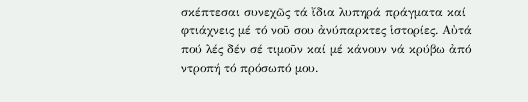σκέπτεσαι συνεχῶς τά ἴδια λυπηρά πράγματα καί φτιάχνεις μέ τό νοῦ σου ἀνύπαρκτες ἱστορίες. Αὐτά πού λές δέν σέ τιμοῦν καί μέ κάνουν νά κρύβω ἀπό ντροπή τό πρόσωπό μου.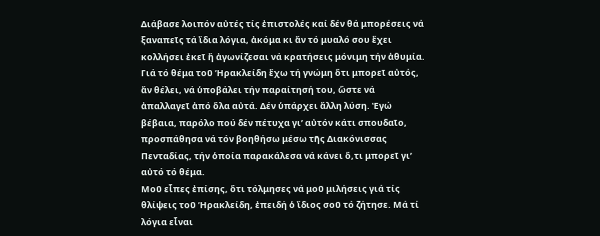Διάβασε λοιπόν αὐτές τίς ἐπιστολές καί δέν θά μπορέσεις νά ξαναπεῖς τά ἴδια λόγια, ἀκόμα κι ἄν τό μυαλό σου ἔχει κολλήσει ἐκεῖ ἤ ἀγωνίζεσαι νά κρατήσεις μόνιμη τήν ἀθυμία.
Γιά τό θέμα τοῦ Ἡρακλείδη ἔχω τή γνώμη ὅτι μπορεῖ αὐτός, ἄν θέλει, νά ὑποβάλει τήν παραίτησή του, ὥστε νά ἀπαλλαγεῖ ἀπό ὅλα αὐτά. Δέν ὑπάρχει ἄλλη λύση. Ἐγώ βέβαια, παρόλο πού δέν πέτυχα γι’ αὐτόν κάτι σπουδαῖο, προσπάθησα νά τόν βοηθήσω μέσω τῆς Διακόνισσας Πενταδίας, τήν ὁποία παρακάλεσα νά κάνει ὅ,τι μπορεῖ γι’ αὐτό τό θέμα.
Μοῦ εἶπες ἐπίσης, ὅτι τόλμησες νά μοῦ μιλήσεις γιά τίς θλίψεις τοῦ Ἡρακλείδη, ἐπειδή ὁ ἴδιος σοῦ τό ζήτησε. Μά τί λόγια εἶναι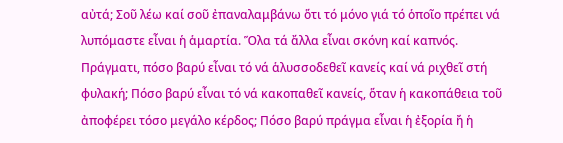αὐτά; Σοῦ λέω καί σοῦ ἐπαναλαμβάνω ὅτι τό μόνο γιά τό ὁποῖο πρέπει νά λυπόμαστε εἶναι ἡ ἁμαρτία. Ὅλα τά ἄλλα εἶναι σκόνη καί καπνός. Πράγματι, πόσο βαρύ εἶναι τό νά ἁλυσσοδεθεῖ κανείς καί νά ριχθεῖ στή φυλακή; Πόσο βαρύ εἶναι τό νά κακοπαθεῖ κανείς, ὅταν ἡ κακοπάθεια τοῦ ἀποφέρει τόσο μεγάλο κέρδος; Πόσο βαρύ πράγμα εἶναι ἡ ἐξορία ἤ ἡ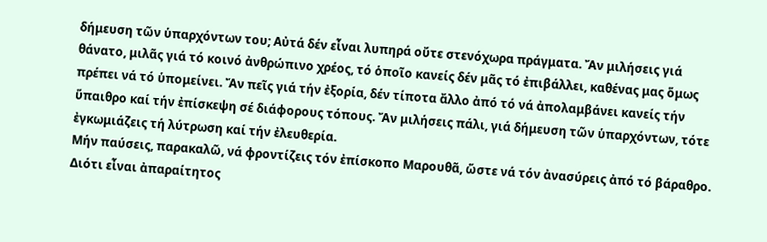δήμευση τῶν ὑπαρχόντων του; Αὐτά δέν εἶναι λυπηρά οὔτε στενόχωρα πράγματα. Ἄν μιλήσεις γιά θάνατο, μιλᾶς γιά τό κοινό ἀνθρώπινο χρέος, τό ὁποῖο κανείς δέν μᾶς τό ἐπιβάλλει, καθένας μας ὅμως πρέπει νά τό ὑπομείνει. Ἄν πεῖς γιά τήν ἐξορία, δέν τίποτα ἄλλο ἀπό τό νά ἀπολαμβάνει κανείς τήν ὕπαιθρο καί τήν ἐπίσκεψη σέ διάφορους τόπους. Ἄν μιλήσεις πάλι, γιά δήμευση τῶν ὑπαρχόντων, τότε ἐγκωμιάζεις τή λύτρωση καί τήν ἐλευθερία.
Μήν παύσεις, παρακαλῶ, νά φροντίζεις τόν ἐπίσκοπο Μαρουθᾶ, ὥστε νά τόν ἀνασύρεις ἀπό τό βάραθρο. Διότι εἶναι ἀπαραίτητος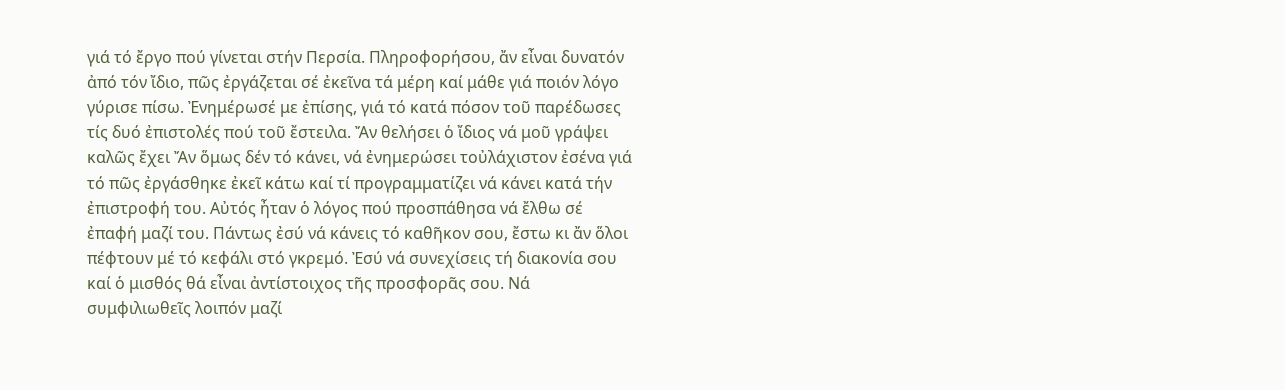γιά τό ἔργο πού γίνεται στήν Περσία. Πληροφορήσου, ἄν εἶναι δυνατόν ἀπό τόν ἴδιο, πῶς ἐργάζεται σέ ἐκεῖνα τά μέρη καί μάθε γιά ποιόν λόγο γύρισε πίσω. Ἐνημέρωσέ με ἐπίσης, γιά τό κατά πόσον τοῦ παρέδωσες τίς δυό ἐπιστολές πού τοῦ ἔστειλα. Ἄν θελήσει ὁ ἴδιος νά μοῦ γράψει καλῶς ἔχει Ἄν ὅμως δέν τό κάνει, νά ἐνημερώσει τοὐλάχιστον ἐσένα γιά τό πῶς ἐργάσθηκε ἐκεῖ κάτω καί τί προγραμματίζει νά κάνει κατά τήν ἐπιστροφή του. Αὐτός ἦταν ὁ λόγος πού προσπάθησα νά ἔλθω σέ ἐπαφή μαζί του. Πάντως ἐσύ νά κάνεις τό καθῆκον σου, ἔστω κι ἄν ὅλοι πέφτουν μέ τό κεφάλι στό γκρεμό. Ἐσύ νά συνεχίσεις τή διακονία σου καί ὁ μισθός θά εἶναι ἀντίστοιχος τῆς προσφορᾶς σου. Νά συμφιλιωθεῖς λοιπόν μαζί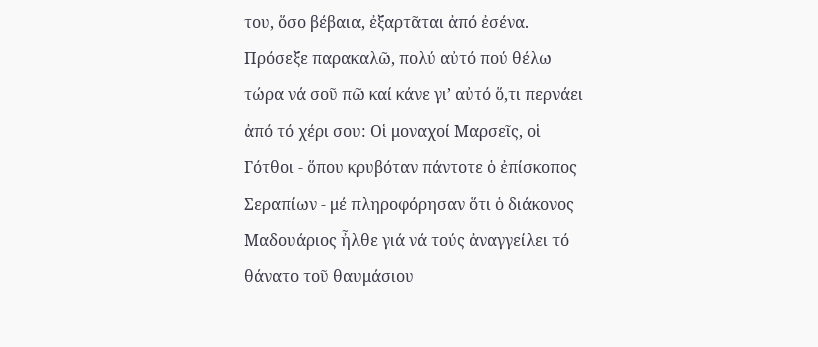του, ὅσο βέβαια, ἐξαρτᾶται ἀπό ἐσένα.
Πρόσεξε παρακαλῶ, πολύ αὐτό πού θέλω τώρα νά σοῦ πῶ καί κάνε γι’ αὐτό ὅ,τι περνάει ἀπό τό χέρι σου: Οἱ μοναχοί Μαρσεῖς, οἱ Γότθοι - ὅπου κρυβόταν πάντοτε ὁ ἐπίσκοπος Σεραπίων - μέ πληροφόρησαν ὅτι ὁ διάκονος Μαδουάριος ἦλθε γιά νά τούς ἀναγγείλει τό θάνατο τοῦ θαυμάσιου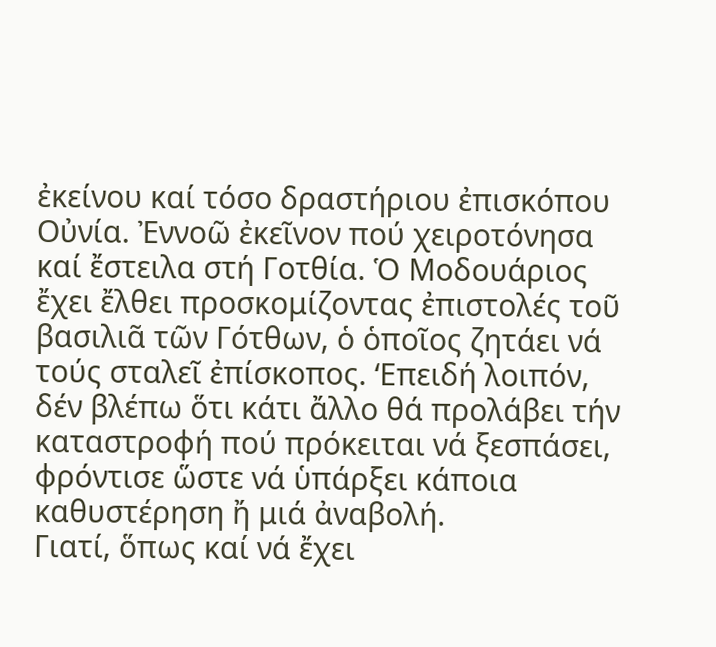ἐκείνου καί τόσο δραστήριου ἐπισκόπου Οὐνία. Ἐννοῶ ἐκεῖνον πού χειροτόνησα καί ἔστειλα στή Γοτθία. Ὁ Μοδουάριος ἔχει ἔλθει προσκομίζοντας ἐπιστολές τοῦ βασιλιᾶ τῶν Γότθων, ὁ ὁποῖος ζητάει νά τούς σταλεῖ ἐπίσκοπος. ‘Επειδή λοιπόν, δέν βλέπω ὅτι κάτι ἄλλο θά προλάβει τήν καταστροφή πού πρόκειται νά ξεσπάσει, φρόντισε ὥστε νά ὑπάρξει κάποια καθυστέρηση ἤ μιά ἀναβολή.
Γιατί, ὅπως καί νά ἔχει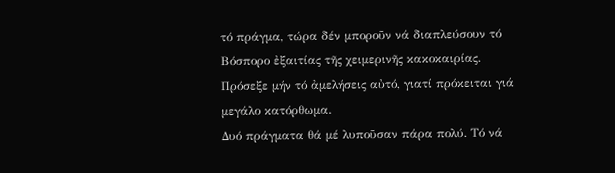τό πράγμα, τώρα δέν μποροῦν νά διαπλεύσουν τό Βόσπορο ἐξαιτίας τῆς χειμερινῆς κακοκαιρίας. Πρόσεξε μήν τό ἀμελήσεις αὐτό, γιατί πρόκειται γιά μεγάλο κατόρθωμα.
Δυό πράγματα θά μέ λυποῦσαν πάρα πολύ. Τό νά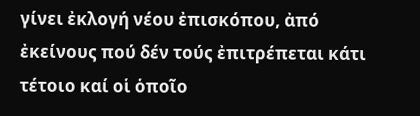γίνει ἐκλογή νέου ἐπισκόπου, ἀπό ἐκείνους πού δέν τούς ἐπιτρέπεται κάτι τέτοιο καί οἱ ὁποῖο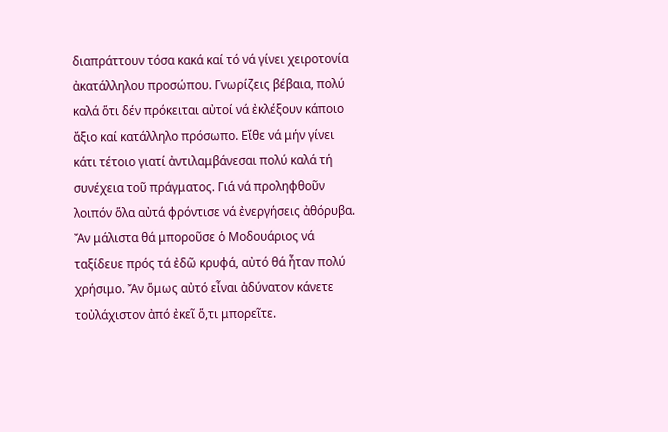διαπράττουν τόσα κακά καί τό νά γίνει χειροτονία ἀκατάλληλου προσώπου. Γνωρίζεις βέβαια, πολύ καλά ὅτι δέν πρόκειται αὐτοί νά ἐκλέξουν κάποιο ἄξιο καί κατάλληλο πρόσωπο. Εἴθε νά μήν γίνει κάτι τέτοιο γιατί ἀντιλαμβάνεσαι πολύ καλά τή συνέχεια τοῦ πράγματος. Γιά νά προληφθοῦν λοιπόν ὅλα αὐτά φρόντισε νά ἐνεργήσεις ἀθόρυβα. Ἄν μάλιστα θά μποροῦσε ὁ Μοδουάριος νά ταξίδευε πρός τά ἐδῶ κρυφά, αὐτό θά ἦταν πολύ χρήσιμο. Ἄν ὅμως αὐτό εἶναι ἀδύνατον κάνετε τοὐλάχιστον ἀπό ἐκεῖ ὅ,τι μπορεῖτε.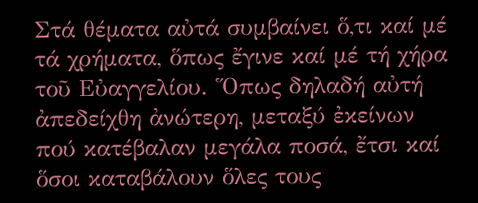Στά θέματα αὐτά συμβαίνει ὅ,τι καί μέ τά χρήματα, ὅπως ἔγινε καί μέ τή χήρα τοῦ Εὐαγγελίου. Ὅπως δηλαδή αὐτή ἀπεδείχθη ἀνώτερη, μεταξύ ἐκείνων πού κατέβαλαν μεγάλα ποσά, ἔτσι καί ὅσοι καταβάλουν ὅλες τους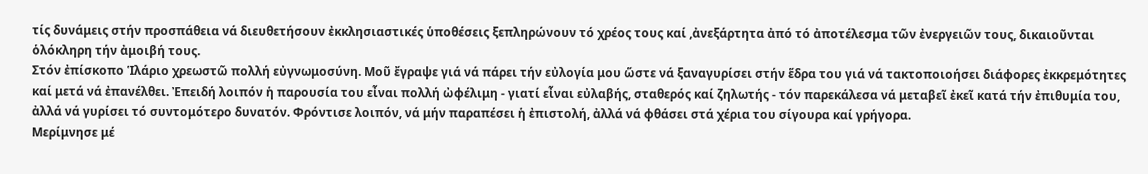τίς δυνάμεις στήν προσπάθεια νά διευθετήσουν ἐκκλησιαστικές ὑποθέσεις ξεπληρώνουν τό χρέος τους καί ,ἀνεξάρτητα ἀπό τό ἀποτέλεσμα τῶν ἐνεργειῶν τους, δικαιοῦνται ὁλόκληρη τήν ἀμοιβή τους.
Στόν ἐπίσκοπο Ἱλάριο χρεωστῶ πολλή εὐγνωμοσύνη. Μοῦ ἔγραψε γιά νά πάρει τήν εὐλογία μου ὥστε νά ξαναγυρίσει στήν ἕδρα του γιά νά τακτοποιοήσει διάφορες ἐκκρεμότητες καί μετά νά ἐπανέλθει. Ἐπειδή λοιπόν ἡ παρουσία του εἶναι πολλή ὠφέλιμη - γιατί εἶναι εὐλαβής, σταθερός καί ζηλωτής - τόν παρεκάλεσα νά μεταβεῖ ἐκεῖ κατά τήν ἐπιθυμία του, ἀλλά νά γυρίσει τό συντομότερο δυνατόν. Φρόντισε λοιπόν, νά μήν παραπέσει ἡ ἐπιστολή, ἀλλά νά φθάσει στά χέρια του σίγουρα καί γρήγορα.
Μερίμνησε μέ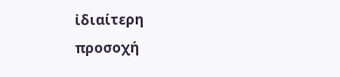ἰδιαίτερη προσοχή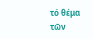τό θέμα τῶν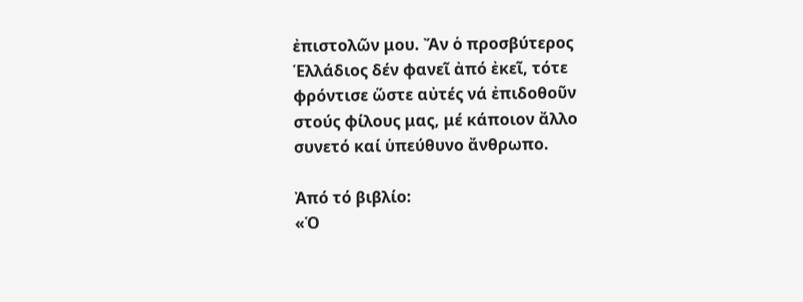ἐπιστολῶν μου. Ἄν ὁ προσβύτερος Ἑλλάδιος δέν φανεῖ ἀπό ἐκεῖ, τότε φρόντισε ὥστε αὐτές νά ἐπιδοθοῦν στούς φίλους μας, μέ κάποιον ἄλλο συνετό καί ὑπεύθυνο ἄνθρωπο.

Ἀπό τό βιβλίο:
«Ὁ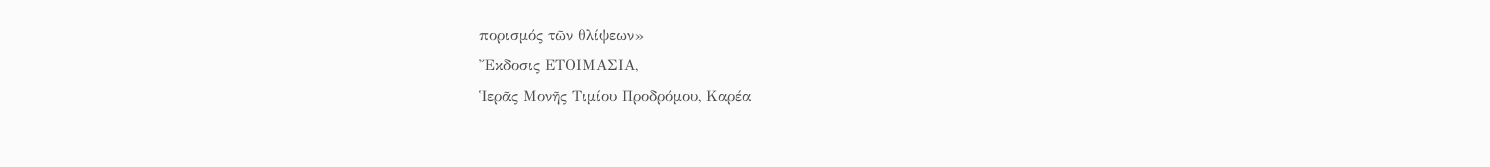πορισμός τῶν θλίψεων»
Ἔκδοσις ΕΤΟΙΜΑΣΙΑ,
Ἱερᾶς Μονῆς Τιμίου Προδρόμου, Καρέα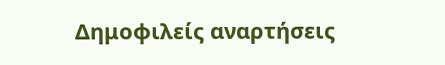Δημοφιλείς αναρτήσεις